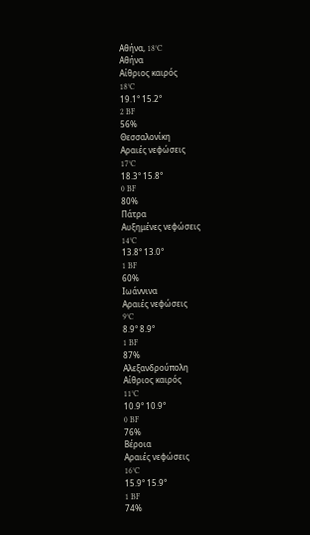Αθήνα, 18°C
Αθήνα
Αίθριος καιρός
18°C
19.1° 15.2°
2 BF
56%
Θεσσαλονίκη
Αραιές νεφώσεις
17°C
18.3° 15.8°
0 BF
80%
Πάτρα
Αυξημένες νεφώσεις
14°C
13.8° 13.0°
1 BF
60%
Ιωάννινα
Αραιές νεφώσεις
9°C
8.9° 8.9°
1 BF
87%
Αλεξανδρούπολη
Αίθριος καιρός
11°C
10.9° 10.9°
0 BF
76%
Βέροια
Αραιές νεφώσεις
16°C
15.9° 15.9°
1 BF
74%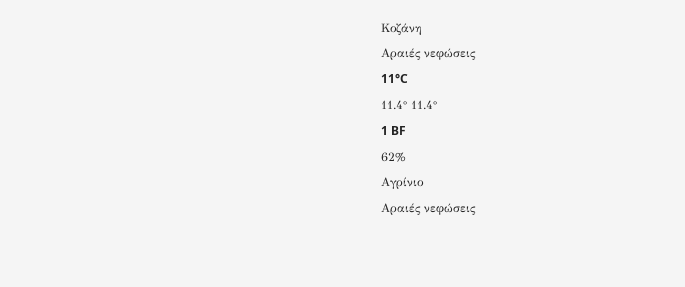Κοζάνη
Αραιές νεφώσεις
11°C
11.4° 11.4°
1 BF
62%
Αγρίνιο
Αραιές νεφώσεις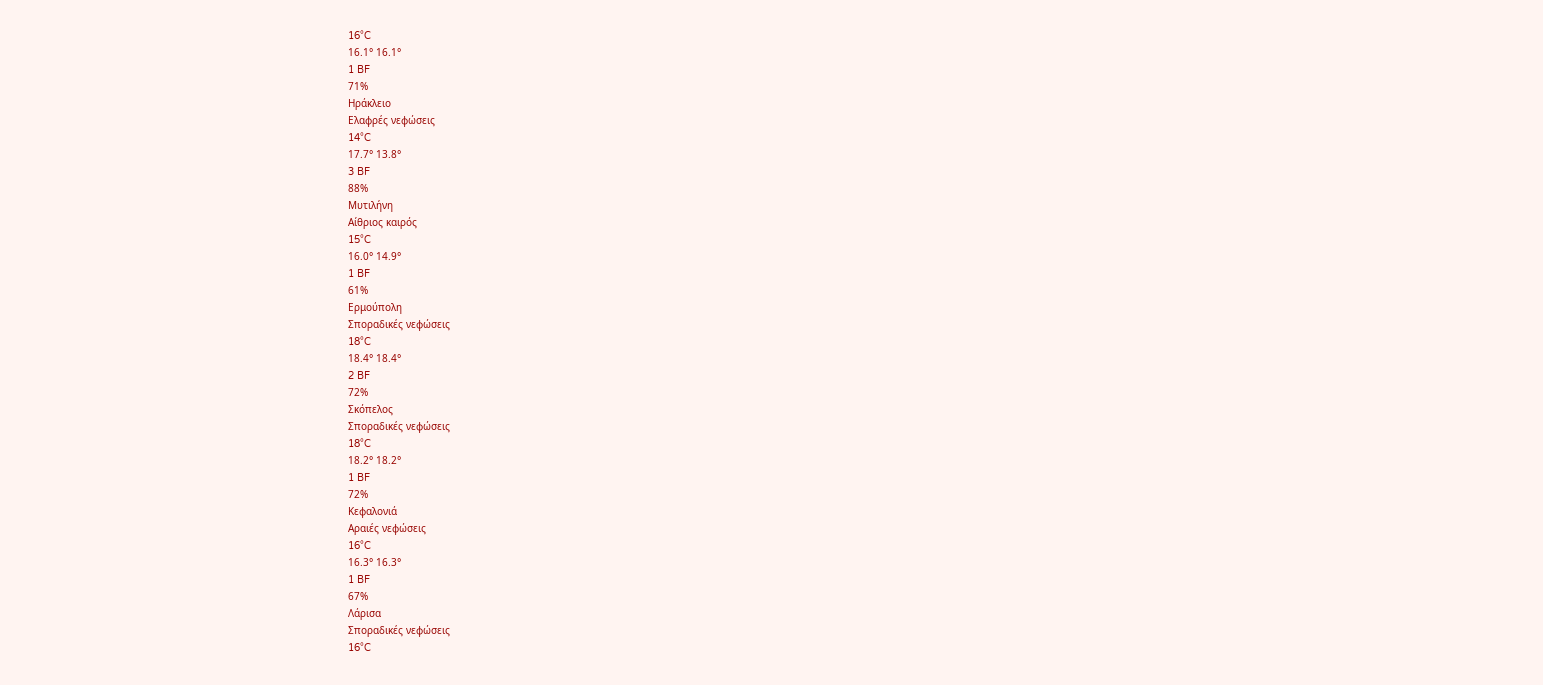16°C
16.1° 16.1°
1 BF
71%
Ηράκλειο
Ελαφρές νεφώσεις
14°C
17.7° 13.8°
3 BF
88%
Μυτιλήνη
Αίθριος καιρός
15°C
16.0° 14.9°
1 BF
61%
Ερμούπολη
Σποραδικές νεφώσεις
18°C
18.4° 18.4°
2 BF
72%
Σκόπελος
Σποραδικές νεφώσεις
18°C
18.2° 18.2°
1 BF
72%
Κεφαλονιά
Αραιές νεφώσεις
16°C
16.3° 16.3°
1 BF
67%
Λάρισα
Σποραδικές νεφώσεις
16°C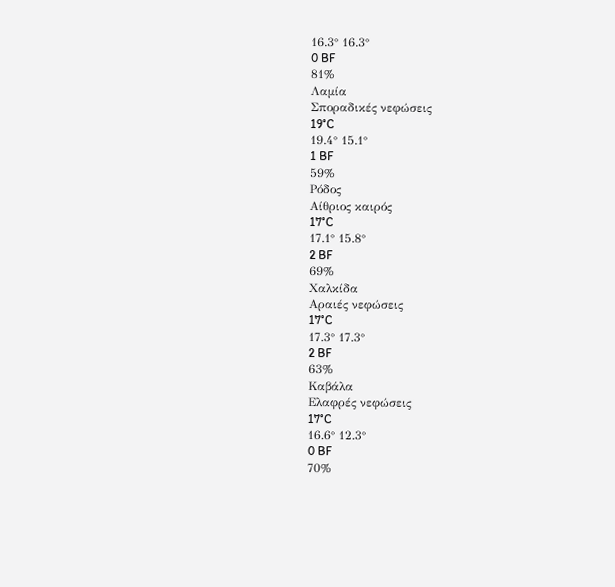16.3° 16.3°
0 BF
81%
Λαμία
Σποραδικές νεφώσεις
19°C
19.4° 15.1°
1 BF
59%
Ρόδος
Αίθριος καιρός
17°C
17.1° 15.8°
2 BF
69%
Χαλκίδα
Αραιές νεφώσεις
17°C
17.3° 17.3°
2 BF
63%
Καβάλα
Ελαφρές νεφώσεις
17°C
16.6° 12.3°
0 BF
70%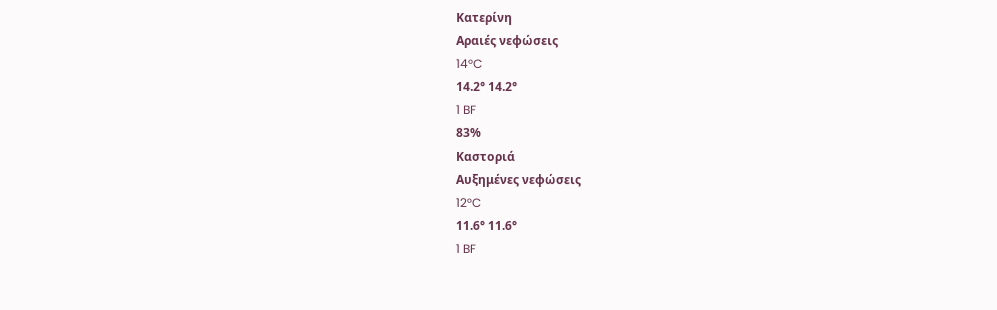Κατερίνη
Αραιές νεφώσεις
14°C
14.2° 14.2°
1 BF
83%
Καστοριά
Αυξημένες νεφώσεις
12°C
11.6° 11.6°
1 BF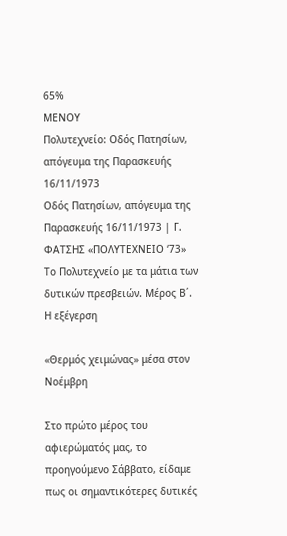65%
ΜΕΝΟΥ
Πολυτεχνείο: Οδός Πατησίων, απόγευμα της Παρασκευής 16/11/1973
Οδός Πατησίων, απόγευμα της Παρασκευής 16/11/1973 | Γ. ΦΑΤΣΗΣ «ΠΟΛΥΤΕΧΝΕΙΟ ‘73»
Το Πολυτεχνείο με τα μάτια των δυτικών πρεσβειών. Μέρος Β΄. Η εξέγερση

«Θερμός χειμώνας» μέσα στον Νοέμβρη

Στο πρώτο μέρος του αφιερώματός μας, το προηγούμενο Σάββατο, είδαμε πως οι σημαντικότερες δυτικές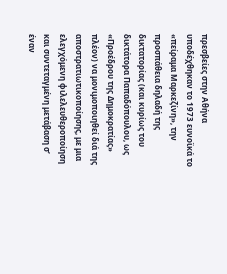πρεσβείες στην Αθήνα υποδέχθηκαν το 1973 ευνοϊκά το «πείραμα Μαρκεζίνη», την προσπάθεια δηλαδή της δικτατορίας (και κυρίως του δικτάτορα Παπαδόπουλου, ως «Προέδρου της Δημοκρατίας» πλέον) να μονιμοποιηθεί διά της αποστρατιωτικοποίησης, με μια ελεγχόμενη φιλελευθεροποίηση και συντεταγμένη μετάβαση σ’ έναν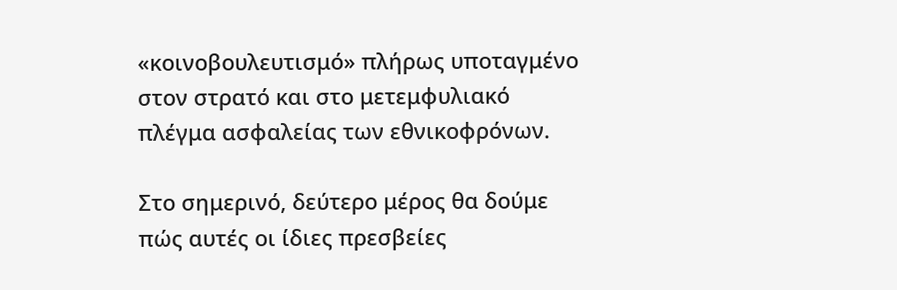«κοινοβουλευτισμό» πλήρως υποταγμένο στον στρατό και στο μετεμφυλιακό πλέγμα ασφαλείας των εθνικοφρόνων.

Στο σημερινό, δεύτερο μέρος θα δούμε πώς αυτές οι ίδιες πρεσβείες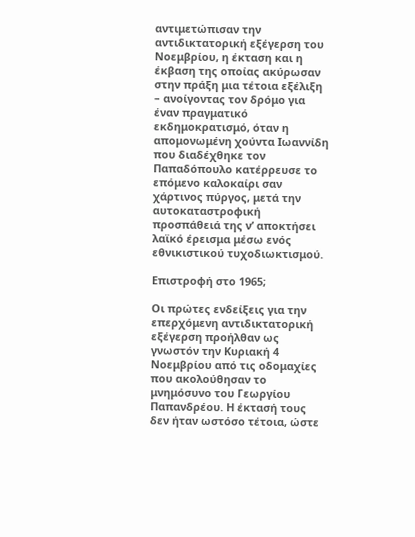αντιμετώπισαν την αντιδικτατορική εξέγερση του Νοεμβρίου, η έκταση και η έκβαση της οποίας ακύρωσαν στην πράξη μια τέτοια εξέλιξη – ανοίγοντας τον δρόμο για έναν πραγματικό εκδημοκρατισμό, όταν η απομονωμένη χούντα Ιωαννίδη που διαδέχθηκε τον Παπαδόπουλο κατέρρευσε το επόμενο καλοκαίρι σαν χάρτινος πύργος, μετά την αυτοκαταστροφική προσπάθειά της ν’ αποκτήσει λαϊκό έρεισμα μέσω ενός εθνικιστικού τυχοδιωκτισμού.

Επιστροφή στο 1965;

Οι πρώτες ενδείξεις για την επερχόμενη αντιδικτατορική εξέγερση προήλθαν ως γνωστόν την Κυριακή 4 Νοεμβρίου από τις οδομαχίες που ακολούθησαν το μνημόσυνο του Γεωργίου Παπανδρέου. Η έκτασή τους δεν ήταν ωστόσο τέτοια, ώστε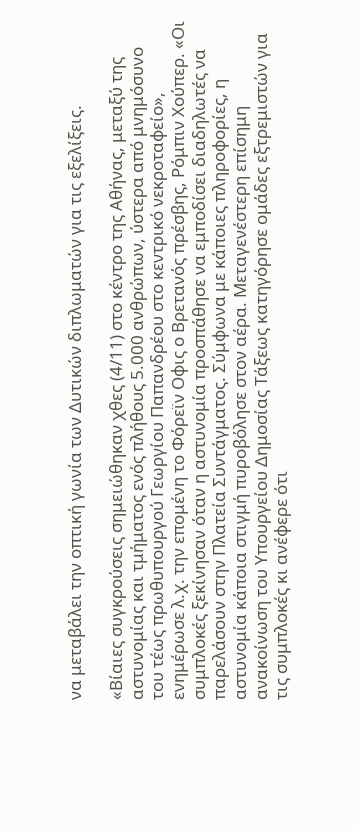να μεταβάλει την οπτική γωνία των Δυτικών διπλωματών για τις εξελίξεις.

«Βίαιες συγκρούσεις σημειώθηκαν χθες (4/11) στο κέντρο της Αθήνας, μεταξύ της αστυνομίας και τμήματος ενός πλήθους 5.000 ανθρώπων, ύστερα από μνημόσυνο του τέως πρωθυπουργού Γεωργίου Παπανδρέου στο κεντρικό νεκροταφείο», ενημέρωσε λ.χ. την επομένη το Φόρεϊν Οφις ο Βρετανός πρέσβης, Ρόμπιν Χούπερ. «Οι συμπλοκές ξεκίνησαν όταν η αστυνομία προσπάθησε να εμποδίσει διαδηλωτές να παρελάσουν στην Πλατεία Συντάγματος. Σύμφωνα με κάποιες πληροφορίες, η αστυνομία κάποια στιγμή πυροβόλησε στον αέρα. Μεταγενέστερη επίσημη ανακοίνωση του Υπουργείου Δημοσίας Τάξεως κατηγόρησε ομάδες εξτρεμιστών για τις συμπλοκές κι ανέφερε ότι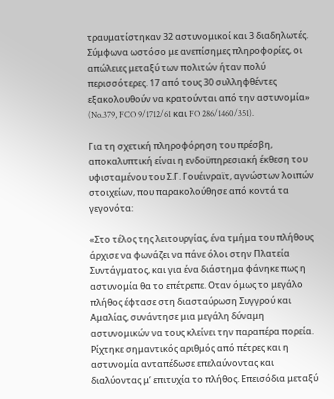τραυματίστηκαν 32 αστυνομικοί και 3 διαδηλωτές. Σύμφωνα ωστόσο με ανεπίσημες πληροφορίες, οι απώλειες μεταξύ των πολιτών ήταν πολύ περισσότερες. 17 από τους 30 συλληφθέντες εξακολουθούν να κρατούνται από την αστυνομία» (No.379, FCO 9/1712/61 και FO 286/1460/351).

Για τη σχετική πληροφόρηση του πρέσβη, αποκαλυπτική είναι η ενδοϋπηρεσιακή έκθεση του υφισταμένου του Σ.Γ. Γουέινραϊτ, αγνώστων λοιπών στοιχείων, που παρακολούθησε από κοντά τα γεγονότα:

«Στο τέλος της λειτουργίας, ένα τμήμα του πλήθους άρχισε να φωνάζει να πάνε όλοι στην Πλατεία Συντάγματος, και για ένα διάστημα φάνηκε πως η αστυνομία θα το επέτρεπε. Οταν όμως το μεγάλο πλήθος έφτασε στη διασταύρωση Συγγρού και Αμαλίας, συνάντησε μια μεγάλη δύναμη αστυνομικών να τους κλείνει την παραπέρα πορεία. Ρίχτηκε σημαντικός αριθμός από πέτρες και η αστυνομία ανταπέδωσε επελαύνοντας και διαλύοντας μ’ επιτυχία το πλήθος. Επεισόδια μεταξύ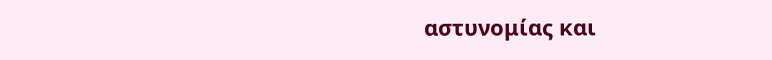αστυνομίας και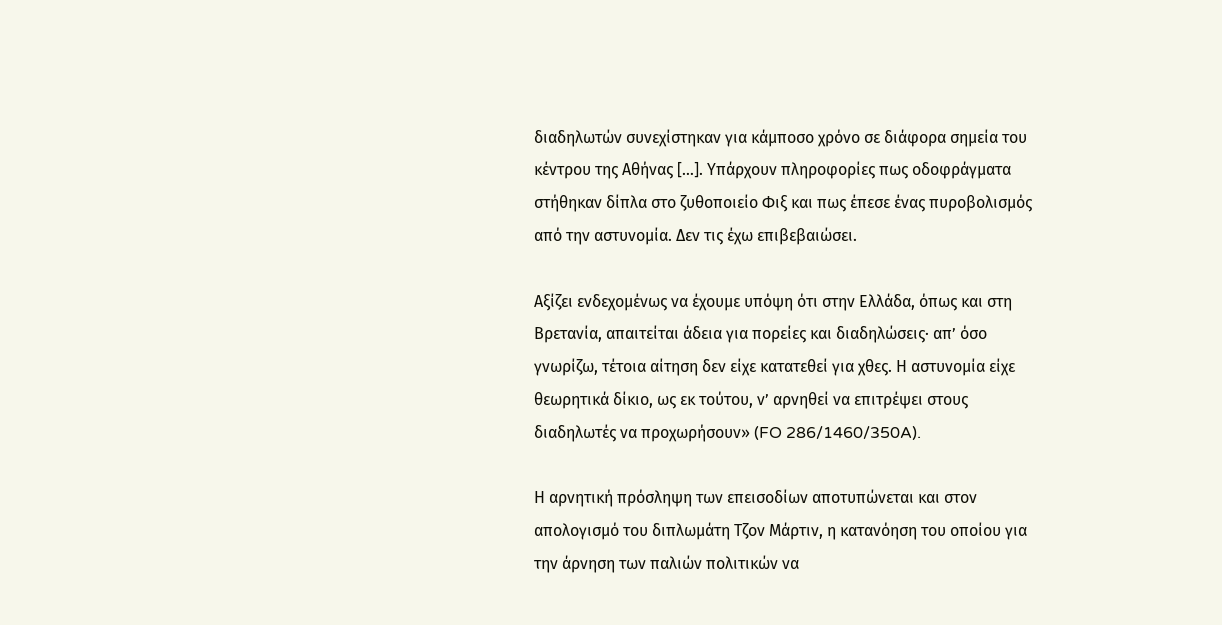διαδηλωτών συνεχίστηκαν για κάμποσο χρόνο σε διάφορα σημεία του κέντρου της Αθήνας […]. Υπάρχουν πληροφορίες πως οδοφράγματα στήθηκαν δίπλα στο ζυθοποιείο Φιξ και πως έπεσε ένας πυροβολισμός από την αστυνομία. Δεν τις έχω επιβεβαιώσει.

Αξίζει ενδεχομένως να έχουμε υπόψη ότι στην Ελλάδα, όπως και στη Βρετανία, απαιτείται άδεια για πορείες και διαδηλώσεις· απ’ όσο γνωρίζω, τέτοια αίτηση δεν είχε κατατεθεί για χθες. Η αστυνομία είχε θεωρητικά δίκιο, ως εκ τούτου, ν’ αρνηθεί να επιτρέψει στους διαδηλωτές να προχωρήσουν» (FO 286/1460/350A).

Η αρνητική πρόσληψη των επεισοδίων αποτυπώνεται και στον απολογισμό του διπλωμάτη Τζον Μάρτιν, η κατανόηση του οποίου για την άρνηση των παλιών πολιτικών να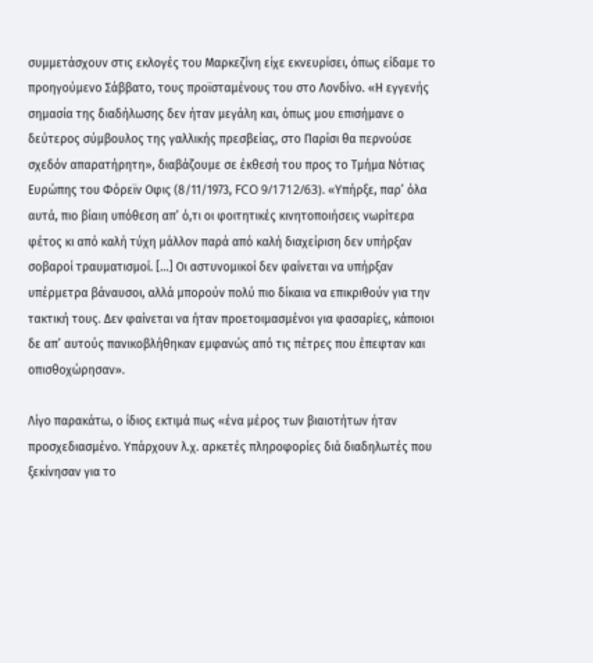συμμετάσχουν στις εκλογές του Μαρκεζίνη είχε εκνευρίσει, όπως είδαμε το προηγούμενο Σάββατο, τους προϊσταμένους του στο Λονδίνο. «Η εγγενής σημασία της διαδήλωσης δεν ήταν μεγάλη και, όπως μου επισήμανε ο δεύτερος σύμβουλος της γαλλικής πρεσβείας, στο Παρίσι θα περνούσε σχεδόν απαρατήρητη», διαβάζουμε σε έκθεσή του προς το Τμήμα Νότιας Ευρώπης του Φόρεϊν Οφις (8/11/1973, FCO 9/1712/63). «Υπήρξε, παρ’ όλα αυτά, πιο βίαιη υπόθεση απ’ ό,τι οι φοιτητικές κινητοποιήσεις νωρίτερα φέτος κι από καλή τύχη μάλλον παρά από καλή διαχείριση δεν υπήρξαν σοβαροί τραυματισμοί. […] Οι αστυνομικοί δεν φαίνεται να υπήρξαν υπέρμετρα βάναυσοι, αλλά μπορούν πολύ πιο δίκαια να επικριθούν για την τακτική τους. Δεν φαίνεται να ήταν προετοιμασμένοι για φασαρίες, κάποιοι δε απ’ αυτούς πανικοβλήθηκαν εμφανώς από τις πέτρες που έπεφταν και οπισθοχώρησαν».

Λίγο παρακάτω, ο ίδιος εκτιμά πως «ένα μέρος των βιαιοτήτων ήταν προσχεδιασμένο. Υπάρχουν λ.χ. αρκετές πληροφορίες διά διαδηλωτές που ξεκίνησαν για το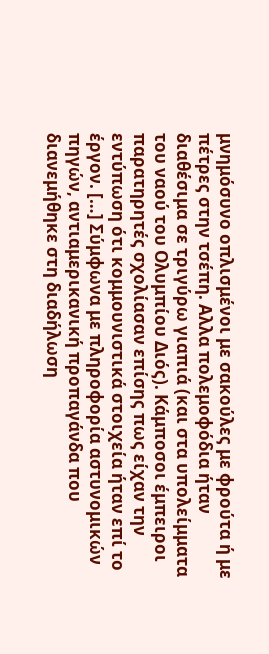μνημόσυνο οπλισμένοι με σακούλες με φρούτα ή με πέτρες στην τσέπη. Αλλα πολεμοφόδια ήταν διαθέσιμα σε τριγύρω γιαπιά (και στα υπολείμματα του ναού του Ολυμπίου Διός). Κάμποσοι έμπειροι παρατηρητές σχολίασαν επίσης πως είχαν την εντύπωση ότι κομμουνιστικά στοιχεία ήταν επί το έργον. […] Σύμφωνα με πληροφορία αστυνομικών πηγών, αντιαμερικανική προπαγάνδα που διανεμήθηκε στη διαδήλωση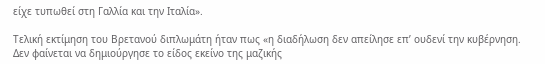είχε τυπωθεί στη Γαλλία και την Ιταλία».

Τελική εκτίμηση του Βρετανού διπλωμάτη ήταν πως «η διαδήλωση δεν απείλησε επ’ ουδενί την κυβέρνηση. Δεν φαίνεται να δημιούργησε το είδος εκείνο της μαζικής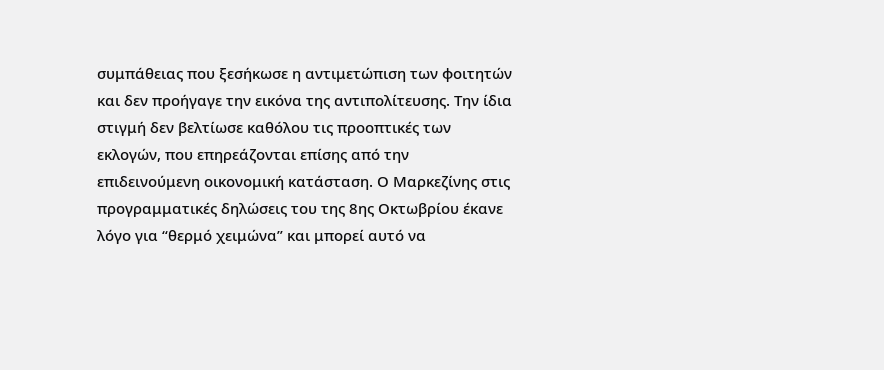συμπάθειας που ξεσήκωσε η αντιμετώπιση των φοιτητών και δεν προήγαγε την εικόνα της αντιπολίτευσης. Την ίδια στιγμή δεν βελτίωσε καθόλου τις προοπτικές των εκλογών, που επηρεάζονται επίσης από την επιδεινούμενη οικονομική κατάσταση. Ο Μαρκεζίνης στις προγραμματικές δηλώσεις του της 8ης Οκτωβρίου έκανε λόγο για “θερμό χειμώνα” και μπορεί αυτό να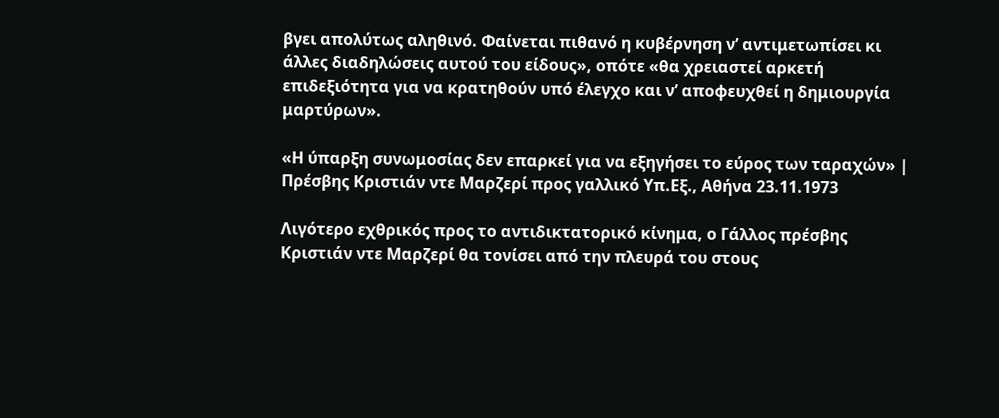βγει απολύτως αληθινό. Φαίνεται πιθανό η κυβέρνηση ν’ αντιμετωπίσει κι άλλες διαδηλώσεις αυτού του είδους», οπότε «θα χρειαστεί αρκετή επιδεξιότητα για να κρατηθούν υπό έλεγχο και ν’ αποφευχθεί η δημιουργία μαρτύρων».

«Η ύπαρξη συνωμοσίας δεν επαρκεί για να εξηγήσει το εύρος των ταραχών» | Πρέσβης Κριστιάν ντε Μαρζερί προς γαλλικό Υπ.Εξ., Αθήνα 23.11.1973

Λιγότερο εχθρικός προς το αντιδικτατορικό κίνημα, ο Γάλλος πρέσβης Κριστιάν ντε Μαρζερί θα τονίσει από την πλευρά του στους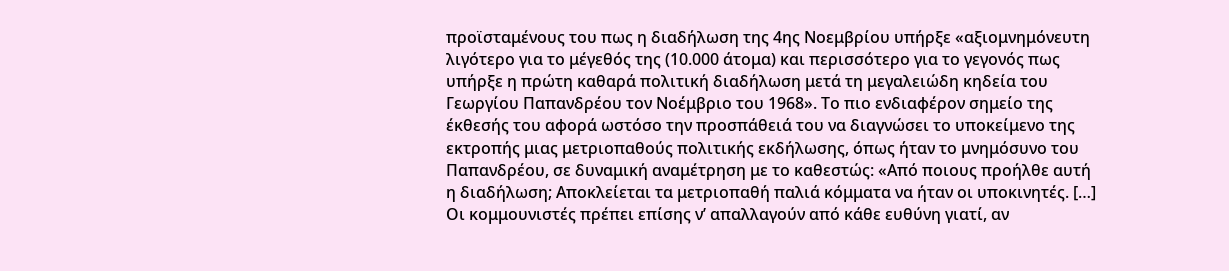προϊσταμένους του πως η διαδήλωση της 4ης Νοεμβρίου υπήρξε «αξιομνημόνευτη λιγότερο για το μέγεθός της (10.000 άτομα) και περισσότερο για το γεγονός πως υπήρξε η πρώτη καθαρά πολιτική διαδήλωση μετά τη μεγαλειώδη κηδεία του Γεωργίου Παπανδρέου τον Νοέμβριο του 1968». Το πιο ενδιαφέρον σημείο της έκθεσής του αφορά ωστόσο την προσπάθειά του να διαγνώσει το υποκείμενο της εκτροπής μιας μετριοπαθούς πολιτικής εκδήλωσης, όπως ήταν το μνημόσυνο του Παπανδρέου, σε δυναμική αναμέτρηση με το καθεστώς: «Από ποιους προήλθε αυτή η διαδήλωση; Αποκλείεται τα μετριοπαθή παλιά κόμματα να ήταν οι υποκινητές. […] Οι κομμουνιστές πρέπει επίσης ν’ απαλλαγούν από κάθε ευθύνη γιατί, αν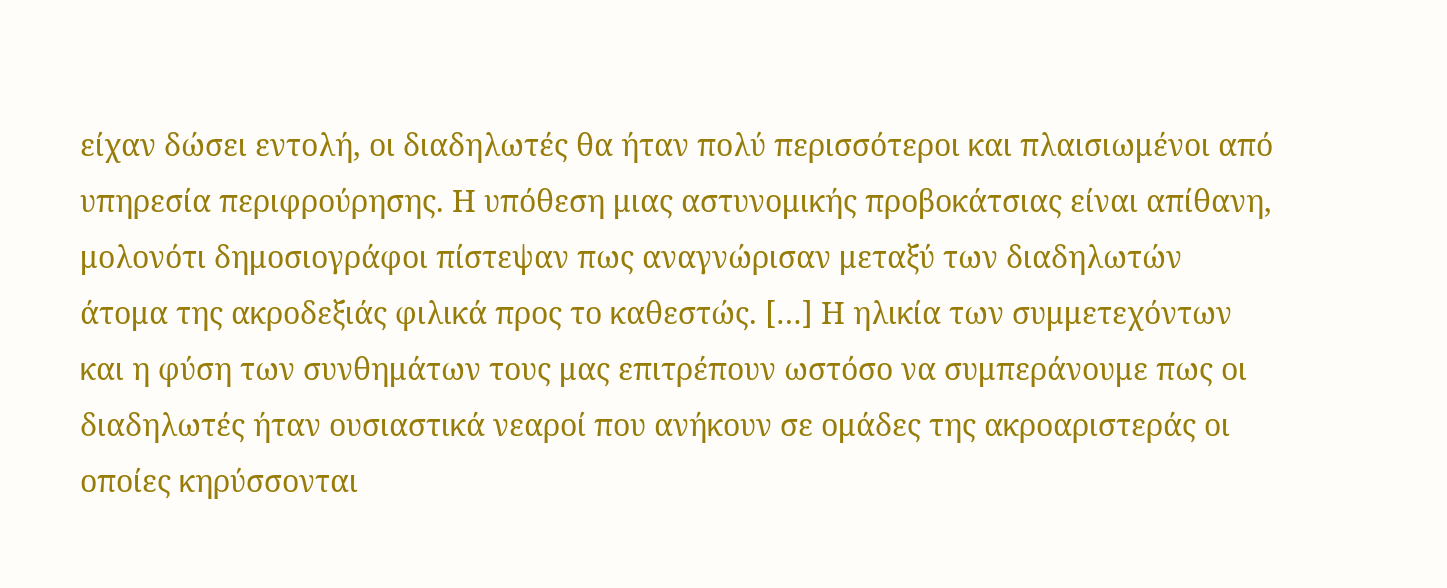είχαν δώσει εντολή, οι διαδηλωτές θα ήταν πολύ περισσότεροι και πλαισιωμένοι από υπηρεσία περιφρούρησης. Η υπόθεση μιας αστυνομικής προβοκάτσιας είναι απίθανη, μολονότι δημοσιογράφοι πίστεψαν πως αναγνώρισαν μεταξύ των διαδηλωτών άτομα της ακροδεξιάς φιλικά προς το καθεστώς. […] Η ηλικία των συμμετεχόντων και η φύση των συνθημάτων τους μας επιτρέπουν ωστόσο να συμπεράνουμε πως οι διαδηλωτές ήταν ουσιαστικά νεαροί που ανήκουν σε ομάδες της ακροαριστεράς οι οποίες κηρύσσονται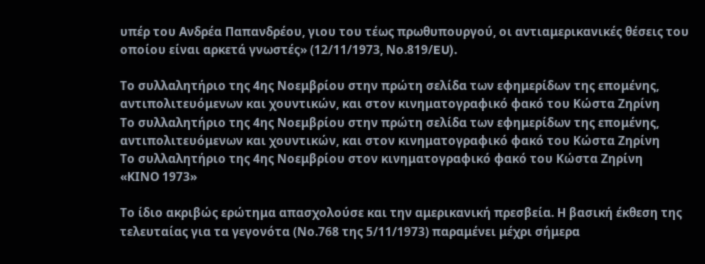υπέρ του Ανδρέα Παπανδρέου, γιου του τέως πρωθυπουργού, οι αντιαμερικανικές θέσεις του οποίου είναι αρκετά γνωστές» (12/11/1973, Νο.819/EU).

Το συλλαλητήριο της 4ης Νοεμβρίου στην πρώτη σελίδα των εφημερίδων της επομένης, αντιπολιτευόμενων και χουντικών, και στον κινηματογραφικό φακό του Κώστα Ζηρίνη
Το συλλαλητήριο της 4ης Νοεμβρίου στην πρώτη σελίδα των εφημερίδων της επομένης, αντιπολιτευόμενων και χουντικών, και στον κινηματογραφικό φακό του Κώστα Ζηρίνη
Το συλλαλητήριο της 4ης Νοεμβρίου στον κινηματογραφικό φακό του Κώστα Ζηρίνη
«ΚΙΝΟ 1973»

Το ίδιο ακριβώς ερώτημα απασχολούσε και την αμερικανική πρεσβεία. Η βασική έκθεση της τελευταίας για τα γεγονότα (Νο.768 της 5/11/1973) παραμένει μέχρι σήμερα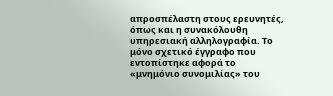απροσπέλαστη στους ερευνητές, όπως και η συνακόλουθη υπηρεσιακή αλληλογραφία. Το μόνο σχετικό έγγραφο που εντοπίστηκε αφορά το «μνημόνιο συνομιλίας» του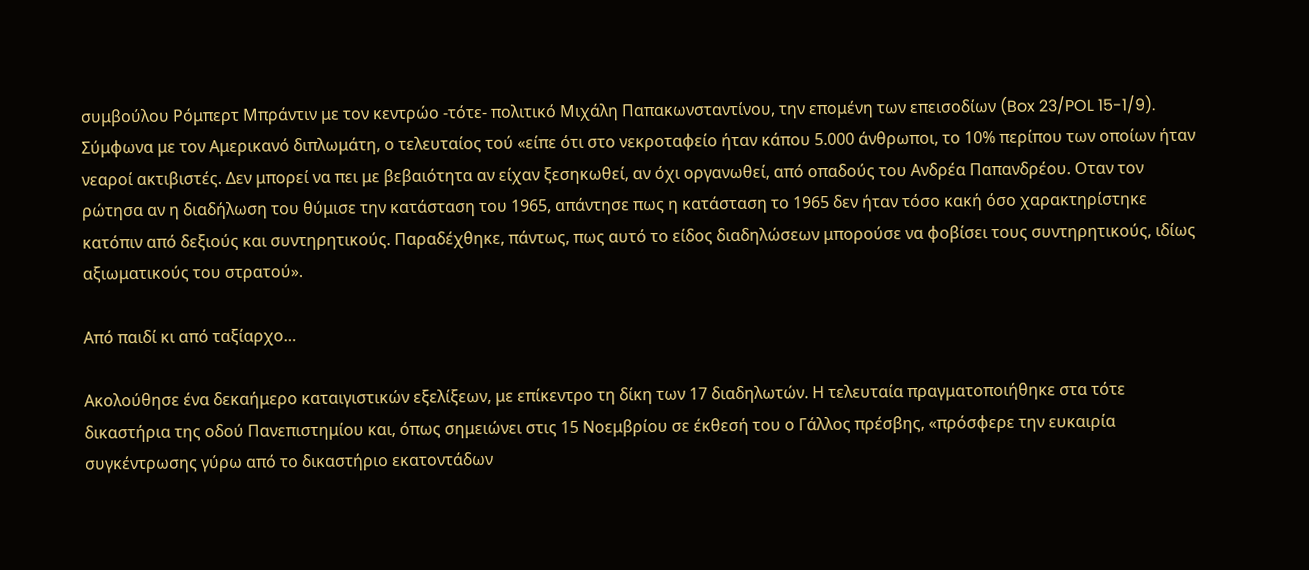συμβούλου Ρόμπερτ Μπράντιν με τον κεντρώο -τότε- πολιτικό Μιχάλη Παπακωνσταντίνου, την επομένη των επεισοδίων (Box 23/POL 15-1/9). Σύμφωνα με τον Αμερικανό διπλωμάτη, ο τελευταίος τού «είπε ότι στο νεκροταφείο ήταν κάπου 5.000 άνθρωποι, το 10% περίπου των οποίων ήταν νεαροί ακτιβιστές. Δεν μπορεί να πει με βεβαιότητα αν είχαν ξεσηκωθεί, αν όχι οργανωθεί, από οπαδούς του Ανδρέα Παπανδρέου. Οταν τον ρώτησα αν η διαδήλωση του θύμισε την κατάσταση του 1965, απάντησε πως η κατάσταση το 1965 δεν ήταν τόσο κακή όσο χαρακτηρίστηκε κατόπιν από δεξιούς και συντηρητικούς. Παραδέχθηκε, πάντως, πως αυτό το είδος διαδηλώσεων μπορούσε να φοβίσει τους συντηρητικούς, ιδίως αξιωματικούς του στρατού».

Από παιδί κι από ταξίαρχο…

Ακολούθησε ένα δεκαήμερο καταιγιστικών εξελίξεων, με επίκεντρο τη δίκη των 17 διαδηλωτών. Η τελευταία πραγματοποιήθηκε στα τότε δικαστήρια της οδού Πανεπιστημίου και, όπως σημειώνει στις 15 Νοεμβρίου σε έκθεσή του ο Γάλλος πρέσβης, «πρόσφερε την ευκαιρία συγκέντρωσης γύρω από το δικαστήριο εκατοντάδων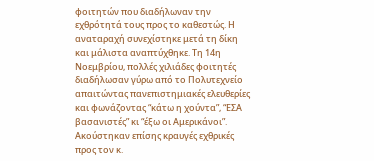φοιτητών που διαδήλωναν την εχθρότητά τους προς το καθεστώς. Η αναταραχή συνεχίστηκε μετά τη δίκη και μάλιστα αναπτύχθηκε. Τη 14η Νοεμβρίου, πολλές χιλιάδες φοιτητές διαδήλωσαν γύρω από το Πολυτεχνείο απαιτώντας πανεπιστημιακές ελευθερίες και φωνάζοντας “κάτω η χούντα”, “ΕΣΑ βασανιστές” κι “έξω οι Αμερικάνοι”. Ακούστηκαν επίσης κραυγές εχθρικές προς τον κ.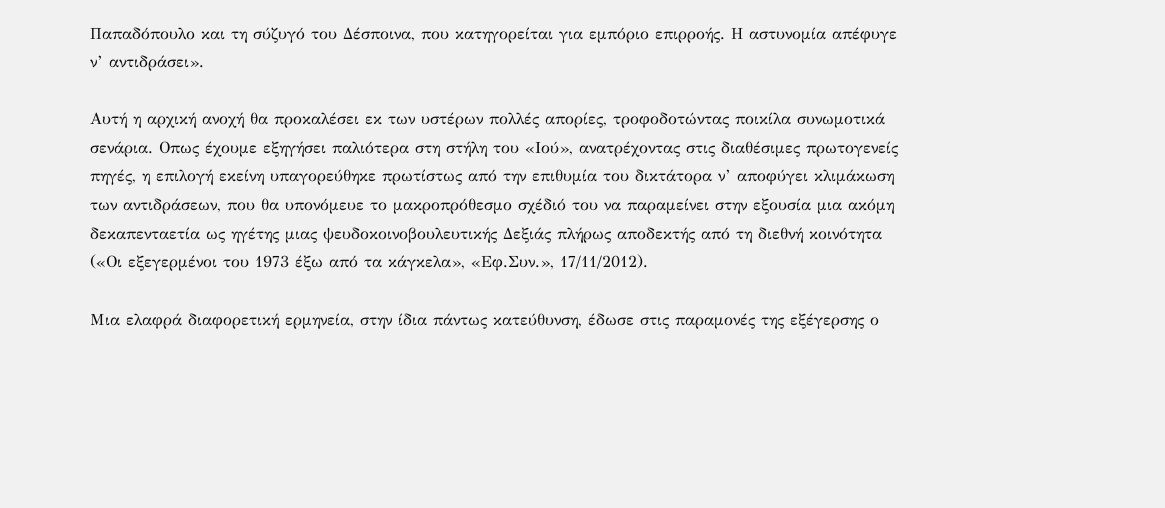Παπαδόπουλο και τη σύζυγό του Δέσποινα, που κατηγορείται για εμπόριο επιρροής. Η αστυνομία απέφυγε ν’ αντιδράσει».

Αυτή η αρχική ανοχή θα προκαλέσει εκ των υστέρων πολλές απορίες, τροφοδοτώντας ποικίλα συνωμοτικά σενάρια. Οπως έχουμε εξηγήσει παλιότερα στη στήλη του «Ιού», ανατρέχοντας στις διαθέσιμες πρωτογενείς πηγές, η επιλογή εκείνη υπαγορεύθηκε πρωτίστως από την επιθυμία του δικτάτορα ν’ αποφύγει κλιμάκωση των αντιδράσεων, που θα υπονόμευε το μακροπρόθεσμο σχέδιό του να παραμείνει στην εξουσία μια ακόμη δεκαπενταετία ως ηγέτης μιας ψευδοκοινοβουλευτικής Δεξιάς πλήρως αποδεκτής από τη διεθνή κοινότητα («Οι εξεγερμένοι του 1973 έξω από τα κάγκελα», «Εφ.Συν.», 17/11/2012).

Μια ελαφρά διαφορετική ερμηνεία, στην ίδια πάντως κατεύθυνση, έδωσε στις παραμονές της εξέγερσης ο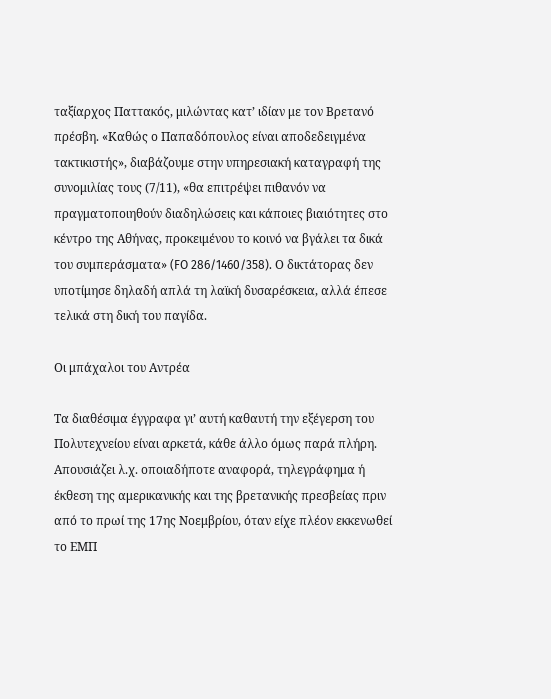ταξίαρχος Παττακός, μιλώντας κατ’ ιδίαν με τον Βρετανό πρέσβη. «Καθώς ο Παπαδόπουλος είναι αποδεδειγμένα τακτικιστής», διαβάζουμε στην υπηρεσιακή καταγραφή της συνομιλίας τους (7/11), «θα επιτρέψει πιθανόν να πραγματοποιηθούν διαδηλώσεις και κάποιες βιαιότητες στο κέντρο της Αθήνας, προκειμένου το κοινό να βγάλει τα δικά του συμπεράσματα» (FO 286/1460/358). Ο δικτάτορας δεν υποτίμησε δηλαδή απλά τη λαϊκή δυσαρέσκεια, αλλά έπεσε τελικά στη δική του παγίδα.

Οι μπάχαλοι του Αντρέα

Τα διαθέσιμα έγγραφα γι’ αυτή καθαυτή την εξέγερση του Πολυτεχνείου είναι αρκετά, κάθε άλλο όμως παρά πλήρη. Απουσιάζει λ.χ. οποιαδήποτε αναφορά, τηλεγράφημα ή έκθεση της αμερικανικής και της βρετανικής πρεσβείας πριν από το πρωί της 17ης Νοεμβρίου, όταν είχε πλέον εκκενωθεί το ΕΜΠ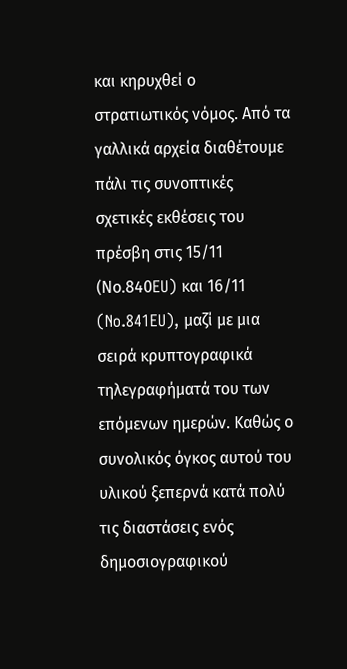και κηρυχθεί ο στρατιωτικός νόμος. Από τα γαλλικά αρχεία διαθέτουμε πάλι τις συνοπτικές σχετικές εκθέσεις του πρέσβη στις 15/11 (Νο.840EU) και 16/11 (No.841EU), μαζί με μια σειρά κρυπτογραφικά τηλεγραφήματά του των επόμενων ημερών. Καθώς ο συνολικός όγκος αυτού του υλικού ξεπερνά κατά πολύ τις διαστάσεις ενός δημοσιογραφικού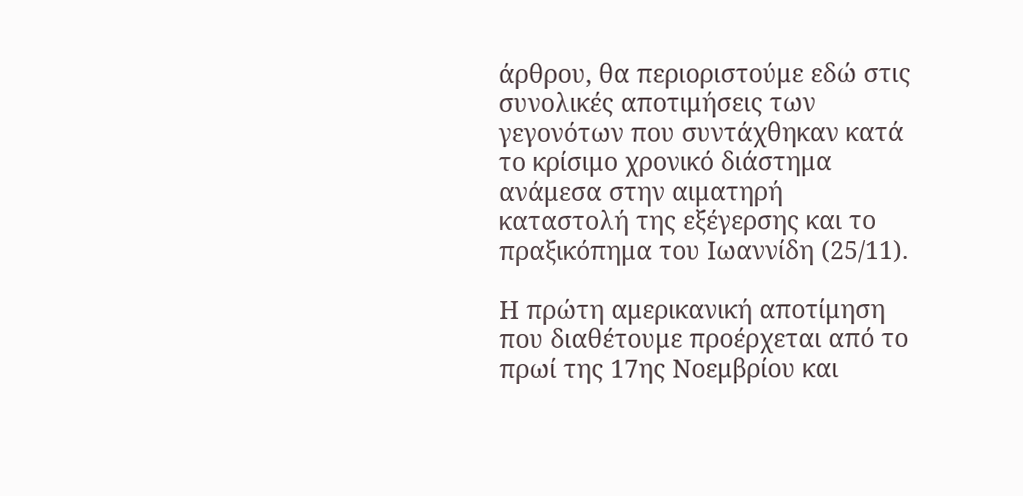άρθρου, θα περιοριστούμε εδώ στις συνολικές αποτιμήσεις των γεγονότων που συντάχθηκαν κατά το κρίσιμο χρονικό διάστημα ανάμεσα στην αιματηρή καταστολή της εξέγερσης και το πραξικόπημα του Ιωαννίδη (25/11).

Η πρώτη αμερικανική αποτίμηση που διαθέτουμε προέρχεται από το πρωί της 17ης Νοεμβρίου και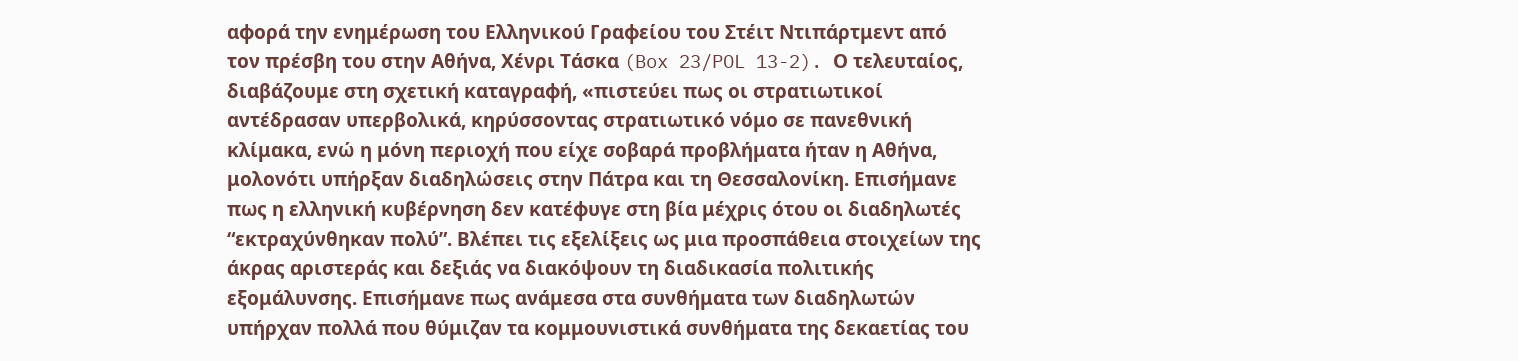αφορά την ενημέρωση του Ελληνικού Γραφείου του Στέιτ Ντιπάρτμεντ από τον πρέσβη του στην Αθήνα, Χένρι Τάσκα (Box 23/POL 13-2). Ο τελευταίος, διαβάζουμε στη σχετική καταγραφή, «πιστεύει πως οι στρατιωτικοί αντέδρασαν υπερβολικά, κηρύσσοντας στρατιωτικό νόμο σε πανεθνική κλίμακα, ενώ η μόνη περιοχή που είχε σοβαρά προβλήματα ήταν η Αθήνα, μολονότι υπήρξαν διαδηλώσεις στην Πάτρα και τη Θεσσαλονίκη. Επισήμανε πως η ελληνική κυβέρνηση δεν κατέφυγε στη βία μέχρις ότου οι διαδηλωτές “εκτραχύνθηκαν πολύ”. Βλέπει τις εξελίξεις ως μια προσπάθεια στοιχείων της άκρας αριστεράς και δεξιάς να διακόψουν τη διαδικασία πολιτικής εξομάλυνσης. Επισήμανε πως ανάμεσα στα συνθήματα των διαδηλωτών υπήρχαν πολλά που θύμιζαν τα κομμουνιστικά συνθήματα της δεκαετίας του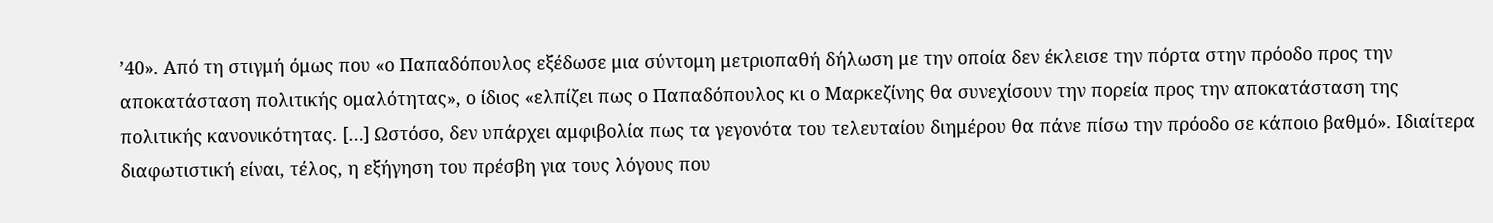’40». Από τη στιγμή όμως που «ο Παπαδόπουλος εξέδωσε μια σύντομη μετριοπαθή δήλωση με την οποία δεν έκλεισε την πόρτα στην πρόοδο προς την αποκατάσταση πολιτικής ομαλότητας», ο ίδιος «ελπίζει πως ο Παπαδόπουλος κι ο Μαρκεζίνης θα συνεχίσουν την πορεία προς την αποκατάσταση της πολιτικής κανονικότητας. […] Ωστόσο, δεν υπάρχει αμφιβολία πως τα γεγονότα του τελευταίου διημέρου θα πάνε πίσω την πρόοδο σε κάποιο βαθμό». Ιδιαίτερα διαφωτιστική είναι, τέλος, η εξήγηση του πρέσβη για τους λόγους που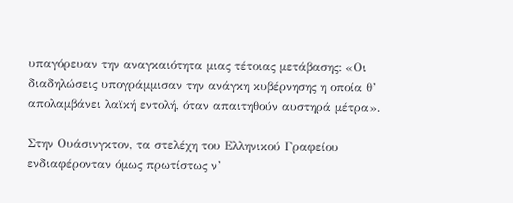υπαγόρευαν την αναγκαιότητα μιας τέτοιας μετάβασης: «Οι διαδηλώσεις υπογράμμισαν την ανάγκη κυβέρνησης η οποία θ’ απολαμβάνει λαϊκή εντολή, όταν απαιτηθούν αυστηρά μέτρα».

Στην Ουάσινγκτον, τα στελέχη του Ελληνικού Γραφείου ενδιαφέρονταν όμως πρωτίστως ν’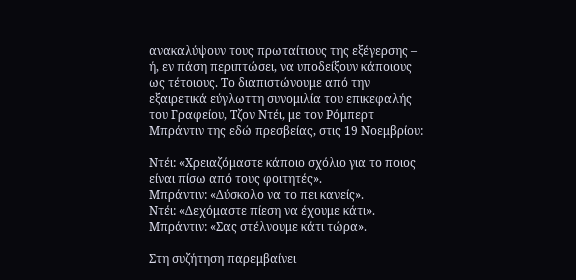ανακαλύψουν τους πρωταίτιους της εξέγερσης – ή, εν πάση περιπτώσει, να υποδείξουν κάποιους ως τέτοιους. Το διαπιστώνουμε από την εξαιρετικά εύγλωττη συνομιλία του επικεφαλής του Γραφείου, Τζον Ντέι, με τον Ρόμπερτ Μπράντιν της εδώ πρεσβείας, στις 19 Νοεμβρίου:

Ντέι: «Χρειαζόμαστε κάποιο σχόλιο για το ποιος είναι πίσω από τους φοιτητές».
Μπράντιν: «Δύσκολο να το πει κανείς».
Ντέι: «Δεχόμαστε πίεση να έχουμε κάτι».
Μπράντιν: «Σας στέλνουμε κάτι τώρα».

Στη συζήτηση παρεμβαίνει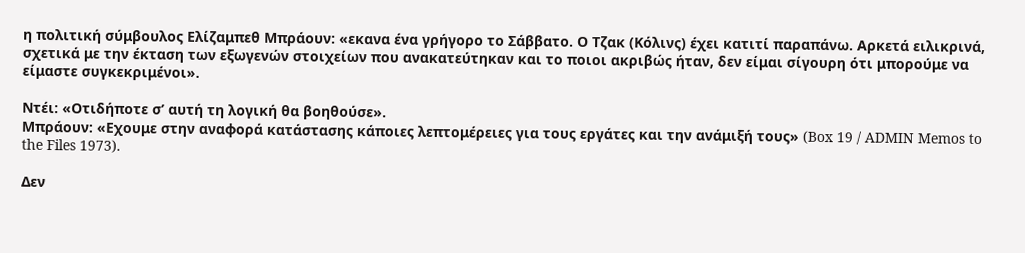η πολιτική σύμβουλος Ελίζαμπεθ Μπράουν: «εκανα ένα γρήγορο το Σάββατο. Ο Τζακ (Κόλινς) έχει κατιτί παραπάνω. Αρκετά ειλικρινά, σχετικά με την έκταση των εξωγενών στοιχείων που ανακατεύτηκαν και το ποιοι ακριβώς ήταν, δεν είμαι σίγουρη ότι μπορούμε να είμαστε συγκεκριμένοι».

Ντέι: «Οτιδήποτε σ’ αυτή τη λογική θα βοηθούσε».
Μπράουν: «Εχουμε στην αναφορά κατάστασης κάποιες λεπτομέρειες για τους εργάτες και την ανάμιξή τους» (Box 19 / ADMIN Memos to the Files 1973).

Δεν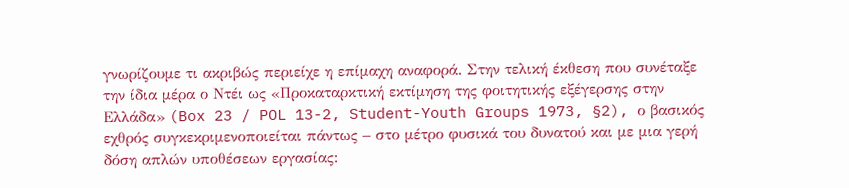γνωρίζουμε τι ακριβώς περιείχε η επίμαχη αναφορά. Στην τελική έκθεση που συνέταξε την ίδια μέρα ο Ντέι ως «Προκαταρκτική εκτίμηση της φοιτητικής εξέγερσης στην Ελλάδα» (Box 23 / POL 13-2, Student-Youth Groups 1973, §2), ο βασικός εχθρός συγκεκριμενοποιείται πάντως – στο μέτρο φυσικά του δυνατού και με μια γερή δόση απλών υποθέσεων εργασίας: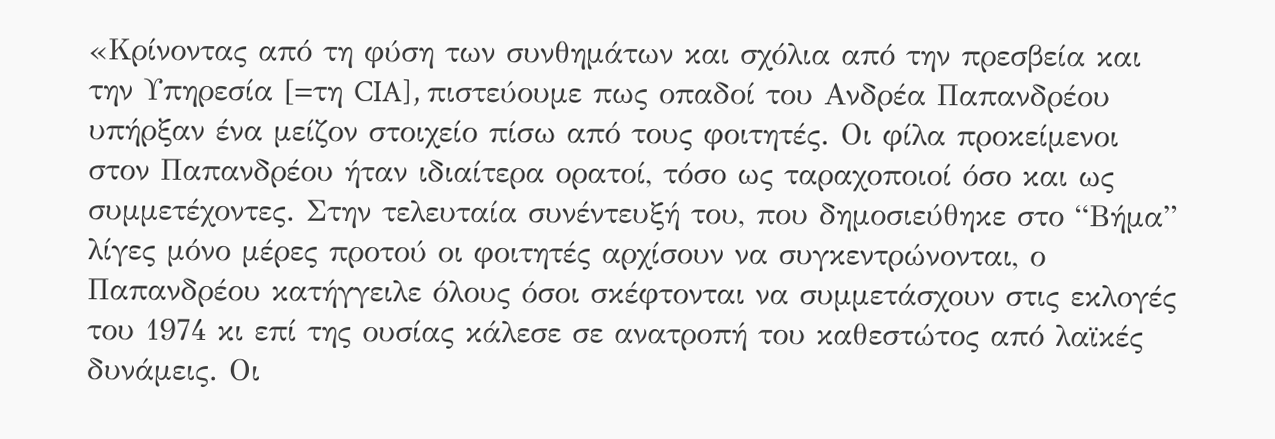«Κρίνοντας από τη φύση των συνθημάτων και σχόλια από την πρεσβεία και την Υπηρεσία [=τη CIA], πιστεύουμε πως οπαδοί του Ανδρέα Παπανδρέου υπήρξαν ένα μείζον στοιχείο πίσω από τους φοιτητές. Οι φίλα προκείμενοι στον Παπανδρέου ήταν ιδιαίτερα ορατοί, τόσο ως ταραχοποιοί όσο και ως συμμετέχοντες. Στην τελευταία συνέντευξή του, που δημοσιεύθηκε στο “Βήμα” λίγες μόνο μέρες προτού οι φοιτητές αρχίσουν να συγκεντρώνονται, ο Παπανδρέου κατήγγειλε όλους όσοι σκέφτονται να συμμετάσχουν στις εκλογές του 1974 κι επί της ουσίας κάλεσε σε ανατροπή του καθεστώτος από λαϊκές δυνάμεις. Οι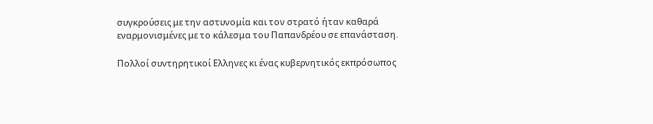συγκρούσεις με την αστυνομία και τον στρατό ήταν καθαρά εναρμονισμένες με το κάλεσμα του Παπανδρέου σε επανάσταση.

Πολλοί συντηρητικοί Ελληνες κι ένας κυβερνητικός εκπρόσωπος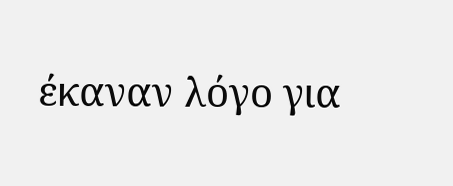έκαναν λόγο για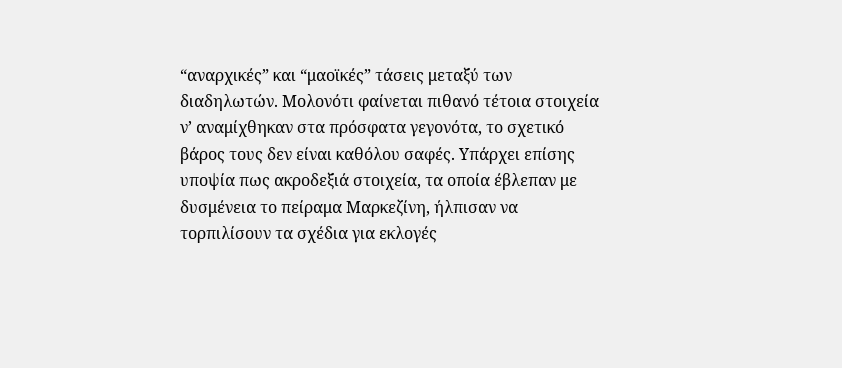“αναρχικές” και “μαοϊκές” τάσεις μεταξύ των διαδηλωτών. Μολονότι φαίνεται πιθανό τέτοια στοιχεία ν’ αναμίχθηκαν στα πρόσφατα γεγονότα, το σχετικό βάρος τους δεν είναι καθόλου σαφές. Υπάρχει επίσης υποψία πως ακροδεξιά στοιχεία, τα οποία έβλεπαν με δυσμένεια το πείραμα Μαρκεζίνη, ήλπισαν να τορπιλίσουν τα σχέδια για εκλογές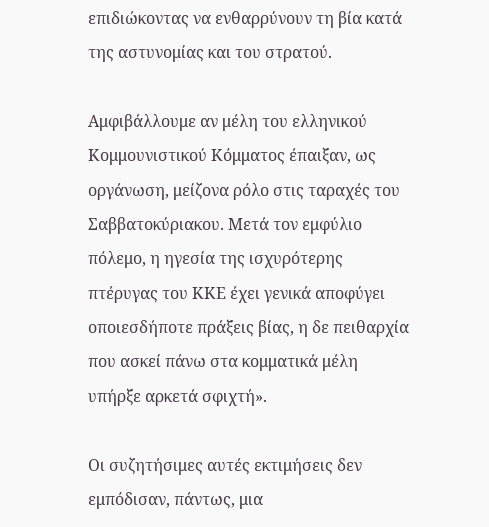επιδιώκοντας να ενθαρρύνουν τη βία κατά της αστυνομίας και του στρατού.

Αμφιβάλλουμε αν μέλη του ελληνικού Κομμουνιστικού Κόμματος έπαιξαν, ως οργάνωση, μείζονα ρόλο στις ταραχές του Σαββατοκύριακου. Μετά τον εμφύλιο πόλεμο, η ηγεσία της ισχυρότερης πτέρυγας του ΚΚΕ έχει γενικά αποφύγει οποιεσδήποτε πράξεις βίας, η δε πειθαρχία που ασκεί πάνω στα κομματικά μέλη υπήρξε αρκετά σφιχτή».

Οι συζητήσιμες αυτές εκτιμήσεις δεν εμπόδισαν, πάντως, μια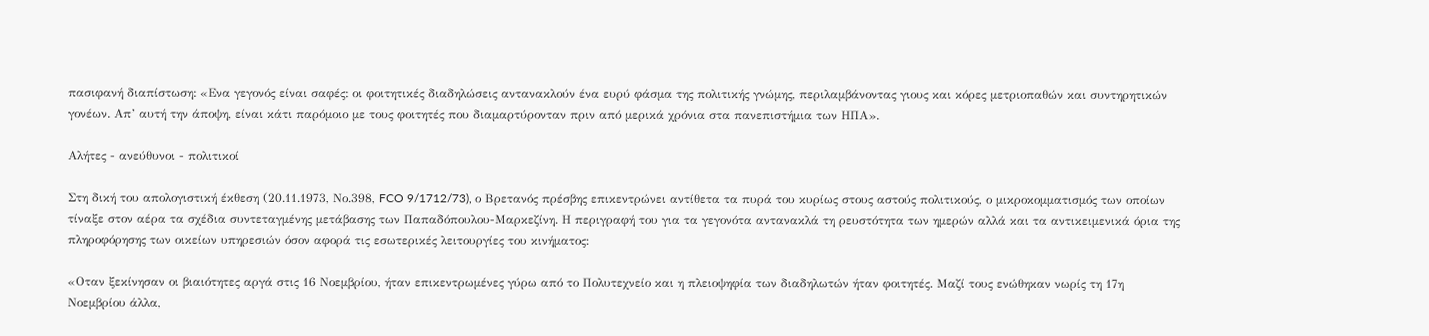πασιφανή διαπίστωση: «Ενα γεγονός είναι σαφές: οι φοιτητικές διαδηλώσεις αντανακλούν ένα ευρύ φάσμα της πολιτικής γνώμης, περιλαμβάνοντας γιους και κόρες μετριοπαθών και συντηρητικών γονέων. Απ’ αυτή την άποψη, είναι κάτι παρόμοιο με τους φοιτητές που διαμαρτύρονταν πριν από μερικά χρόνια στα πανεπιστήμια των ΗΠΑ».

Αλήτες - ανεύθυνοι - πολιτικοί

Στη δική του απολογιστική έκθεση (20.11.1973, Νο.398, FCO 9/1712/73), ο Βρετανός πρέσβης επικεντρώνει αντίθετα τα πυρά του κυρίως στους αστούς πολιτικούς, ο μικροκομματισμός των οποίων τίναξε στον αέρα τα σχέδια συντεταγμένης μετάβασης των Παπαδόπουλου-Μαρκεζίνη. Η περιγραφή του για τα γεγονότα αντανακλά τη ρευστότητα των ημερών αλλά και τα αντικειμενικά όρια της πληροφόρησης των οικείων υπηρεσιών όσον αφορά τις εσωτερικές λειτουργίες του κινήματος:

«Οταν ξεκίνησαν οι βιαιότητες αργά στις 16 Νοεμβρίου, ήταν επικεντρωμένες γύρω από το Πολυτεχνείο και η πλειοψηφία των διαδηλωτών ήταν φοιτητές. Μαζί τους ενώθηκαν νωρίς τη 17η Νοεμβρίου άλλα,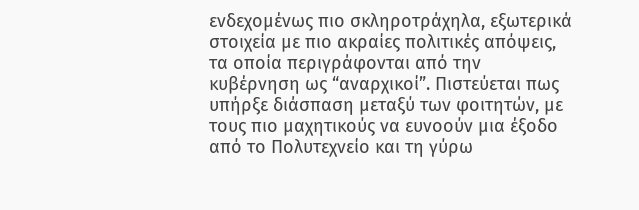ενδεχομένως πιο σκληροτράχηλα, εξωτερικά στοιχεία με πιο ακραίες πολιτικές απόψεις, τα οποία περιγράφονται από την κυβέρνηση ως “αναρχικοί”. Πιστεύεται πως υπήρξε διάσπαση μεταξύ των φοιτητών, με τους πιο μαχητικούς να ευνοούν μια έξοδο από το Πολυτεχνείο και τη γύρω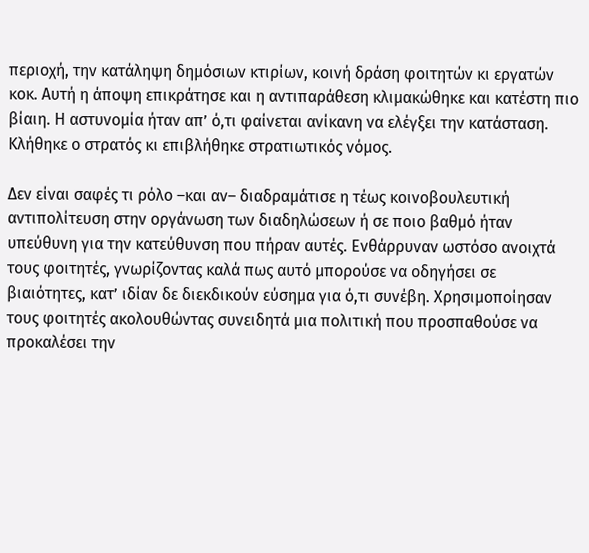περιοχή, την κατάληψη δημόσιων κτιρίων, κοινή δράση φοιτητών κι εργατών κοκ. Αυτή η άποψη επικράτησε και η αντιπαράθεση κλιμακώθηκε και κατέστη πιο βίαιη. Η αστυνομία ήταν απ’ ό,τι φαίνεται ανίκανη να ελέγξει την κατάσταση. Κλήθηκε ο στρατός κι επιβλήθηκε στρατιωτικός νόμος.

Δεν είναι σαφές τι ρόλο –και αν– διαδραμάτισε η τέως κοινοβουλευτική αντιπολίτευση στην οργάνωση των διαδηλώσεων ή σε ποιο βαθμό ήταν υπεύθυνη για την κατεύθυνση που πήραν αυτές. Ενθάρρυναν ωστόσο ανοιχτά τους φοιτητές, γνωρίζοντας καλά πως αυτό μπορούσε να οδηγήσει σε βιαιότητες, κατ’ ιδίαν δε διεκδικούν εύσημα για ό,τι συνέβη. Χρησιμοποίησαν τους φοιτητές ακολουθώντας συνειδητά μια πολιτική που προσπαθούσε να προκαλέσει την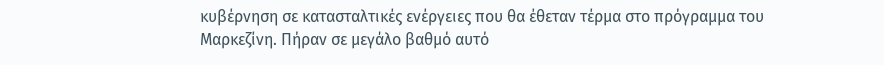κυβέρνηση σε κατασταλτικές ενέργειες που θα έθεταν τέρμα στο πρόγραμμα του Μαρκεζίνη. Πήραν σε μεγάλο βαθμό αυτό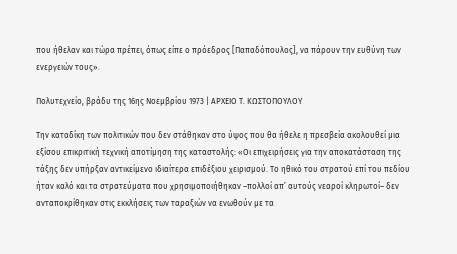που ήθελαν και τώρα πρέπει, όπως είπε ο πρόεδρος [Παπαδόπουλος], να πάρουν την ευθύνη των ενεργειών τους».

Πολυτεχνείο, βράδυ της 16ης Νοεμβρίου 1973 | ΑΡΧΕΙΟ Τ. ΚΩΣΤΟΠΟΥΛΟΥ

Την καταδίκη των πολιτικών που δεν στάθηκαν στο ύψος που θα ήθελε η πρεσβεία ακολουθεί μια εξίσου επικριτική τεχνική αποτίμηση της καταστολής: «Οι επιχειρήσεις για την αποκατάσταση της τάξης δεν υπήρξαν αντικείμενο ιδιαίτερα επιδέξιου χειρισμού. Το ηθικό του στρατού επί του πεδίου ήταν καλό και τα στρατεύματα που χρησιμοποιήθηκαν –πολλοί απ’ αυτούς νεαροί κληρωτοί– δεν ανταποκρίθηκαν στις εκκλήσεις των ταραξιών να ενωθούν με τα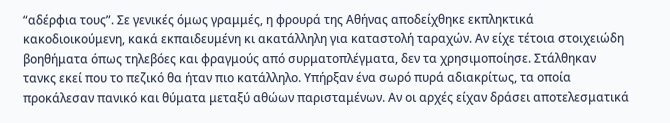“αδέρφια τους”. Σε γενικές όμως γραμμές, η φρουρά της Αθήνας αποδείχθηκε εκπληκτικά κακοδιοικούμενη, κακά εκπαιδευμένη κι ακατάλληλη για καταστολή ταραχών. Αν είχε τέτοια στοιχειώδη βοηθήματα όπως τηλεβόες και φραγμούς από συρματοπλέγματα, δεν τα χρησιμοποίησε. Στάλθηκαν τανκς εκεί που το πεζικό θα ήταν πιο κατάλληλο. Υπήρξαν ένα σωρό πυρά αδιακρίτως, τα οποία προκάλεσαν πανικό και θύματα μεταξύ αθώων παρισταμένων. Αν οι αρχές είχαν δράσει αποτελεσματικά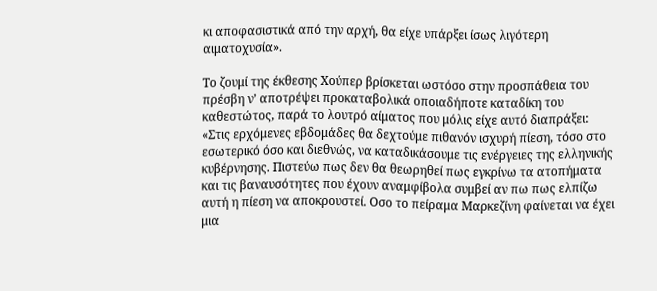κι αποφασιστικά από την αρχή, θα είχε υπάρξει ίσως λιγότερη αιματοχυσία».

Το ζουμί της έκθεσης Χούπερ βρίσκεται ωστόσο στην προσπάθεια του πρέσβη ν’ αποτρέψει προκαταβολικά οποιαδήποτε καταδίκη του καθεστώτος, παρά το λουτρό αίματος που μόλις είχε αυτό διαπράξει: «Στις ερχόμενες εβδομάδες θα δεχτούμε πιθανόν ισχυρή πίεση, τόσο στο εσωτερικό όσο και διεθνώς, να καταδικάσουμε τις ενέργειες της ελληνικής κυβέρνησης. Πιστεύω πως δεν θα θεωρηθεί πως εγκρίνω τα ατοπήματα και τις βαναυσότητες που έχουν αναμφίβολα συμβεί αν πω πως ελπίζω αυτή η πίεση να αποκρουστεί. Οσο το πείραμα Μαρκεζίνη φαίνεται να έχει μια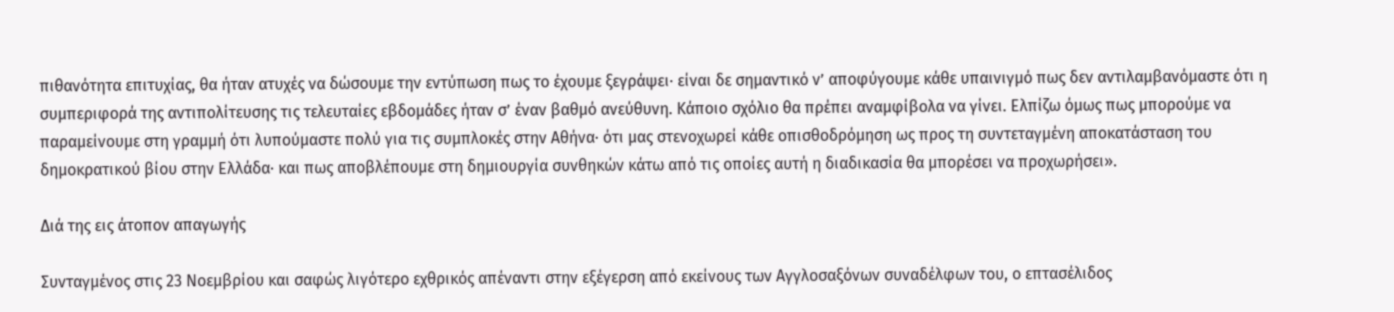πιθανότητα επιτυχίας, θα ήταν ατυχές να δώσουμε την εντύπωση πως το έχουμε ξεγράψει· είναι δε σημαντικό ν’ αποφύγουμε κάθε υπαινιγμό πως δεν αντιλαμβανόμαστε ότι η συμπεριφορά της αντιπολίτευσης τις τελευταίες εβδομάδες ήταν σ’ έναν βαθμό ανεύθυνη. Κάποιο σχόλιο θα πρέπει αναμφίβολα να γίνει. Ελπίζω όμως πως μπορούμε να παραμείνουμε στη γραμμή ότι λυπούμαστε πολύ για τις συμπλοκές στην Αθήνα· ότι μας στενοχωρεί κάθε οπισθοδρόμηση ως προς τη συντεταγμένη αποκατάσταση του δημοκρατικού βίου στην Ελλάδα· και πως αποβλέπουμε στη δημιουργία συνθηκών κάτω από τις οποίες αυτή η διαδικασία θα μπορέσει να προχωρήσει».

Διά της εις άτοπον απαγωγής

Συνταγμένος στις 23 Νοεμβρίου και σαφώς λιγότερο εχθρικός απέναντι στην εξέγερση από εκείνους των Αγγλοσαξόνων συναδέλφων του, ο επτασέλιδος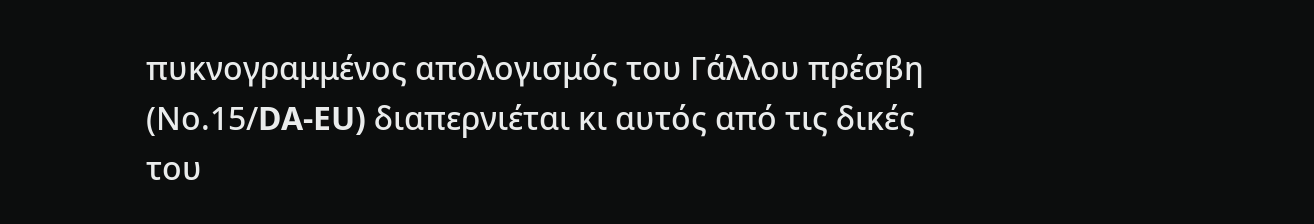πυκνογραμμένος απολογισμός του Γάλλου πρέσβη (Νο.15/DA-EU) διαπερνιέται κι αυτός από τις δικές του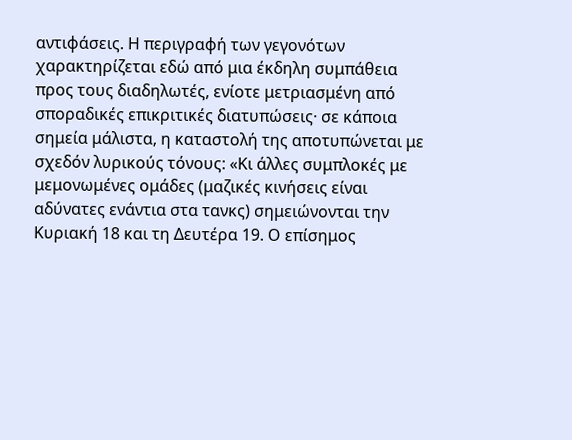αντιφάσεις. Η περιγραφή των γεγονότων χαρακτηρίζεται εδώ από μια έκδηλη συμπάθεια προς τους διαδηλωτές, ενίοτε μετριασμένη από σποραδικές επικριτικές διατυπώσεις· σε κάποια σημεία μάλιστα, η καταστολή της αποτυπώνεται με σχεδόν λυρικούς τόνους: «Κι άλλες συμπλοκές με μεμονωμένες ομάδες (μαζικές κινήσεις είναι αδύνατες ενάντια στα τανκς) σημειώνονται την Κυριακή 18 και τη Δευτέρα 19. Ο επίσημος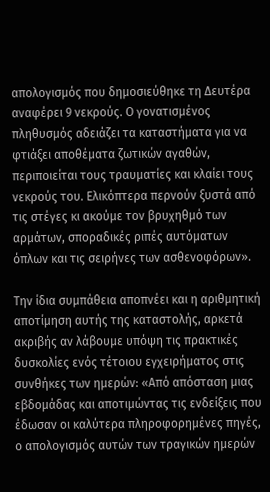απολογισμός που δημοσιεύθηκε τη Δευτέρα αναφέρει 9 νεκρούς. Ο γονατισμένος πληθυσμός αδειάζει τα καταστήματα για να φτιάξει αποθέματα ζωτικών αγαθών, περιποιείται τους τραυματίες και κλαίει τους νεκρούς του. Ελικόπτερα περνούν ξυστά από τις στέγες κι ακούμε τον βρυχηθμό των αρμάτων, σποραδικές ριπές αυτόματων όπλων και τις σειρήνες των ασθενοφόρων».

Την ίδια συμπάθεια αποπνέει και η αριθμητική αποτίμηση αυτής της καταστολής, αρκετά ακριβής αν λάβουμε υπόψη τις πρακτικές δυσκολίες ενός τέτοιου εγχειρήματος στις συνθήκες των ημερών: «Από απόσταση μιας εβδομάδας και αποτιμώντας τις ενδείξεις που έδωσαν οι καλύτερα πληροφορημένες πηγές, ο απολογισμός αυτών των τραγικών ημερών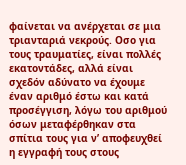φαίνεται να ανέρχεται σε μια τριανταριά νεκρούς. Οσο για τους τραυματίες, είναι πολλές εκατοντάδες, αλλά είναι σχεδόν αδύνατο να έχουμε έναν αριθμό έστω και κατά προσέγγιση, λόγω του αριθμού όσων μεταφέρθηκαν στα σπίτια τους για ν’ αποφευχθεί η εγγραφή τους στους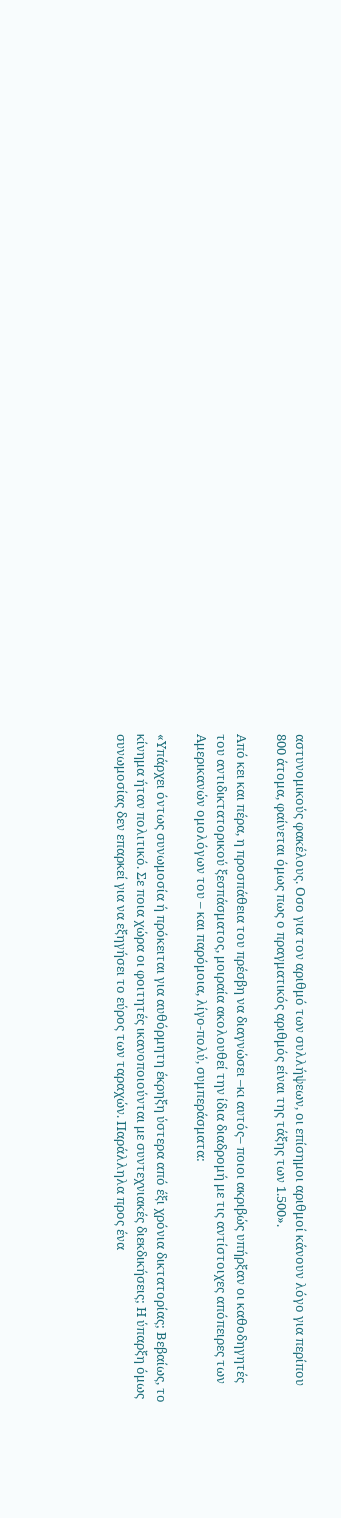αστυνομικούς φακέλους. Οσο για τον αριθμό των συλλήψεων, οι επίσημοι αριθμοί κάνουν λόγο για περίπου 800 άτομα, φαίνεται όμως πως ο πραγματικός αριθμός είναι της τάξης των 1.500».

Από κει και πέρα, η προσπάθεια του πρέσβη να διαγνώσει –κι αυτός– ποιοι ακριβώς υπήρξαν οι καθοδηγητές του αντιδικτατορικού ξεσπάσματος, μοιραία ακολουθεί την ίδια διαδρομή με τις αντίστοιχες απόπειρες των Αμερικανών ομολόγων του – και παρόμοια, λίγο-πολύ, συμπεράσματα:

«Υπάρχει όντως συνωμοσία ή πρόκειται για αυθόρμητη έκρηξη ύστερα από έξι χρόνια δικτατορίας; Βεβαίως, το κίνημα ήταν πολιτικό. Σε ποια χώρα οι φοιτητές ικανοποιούνται με συντεχνιακές διεκδικήσεις; Η ύπαρξη όμως συνωμοσίας δεν επαρκεί για να εξηγήσει το εύρος των ταραχών. Παράλληλα προς ένα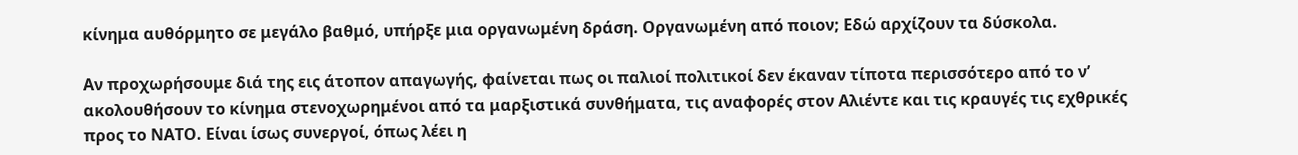κίνημα αυθόρμητο σε μεγάλο βαθμό, υπήρξε μια οργανωμένη δράση. Οργανωμένη από ποιον; Εδώ αρχίζουν τα δύσκολα.

Αν προχωρήσουμε διά της εις άτοπον απαγωγής, φαίνεται πως οι παλιοί πολιτικοί δεν έκαναν τίποτα περισσότερο από το ν’ ακολουθήσουν το κίνημα στενοχωρημένοι από τα μαρξιστικά συνθήματα, τις αναφορές στον Αλιέντε και τις κραυγές τις εχθρικές προς το ΝΑΤΟ. Είναι ίσως συνεργοί, όπως λέει η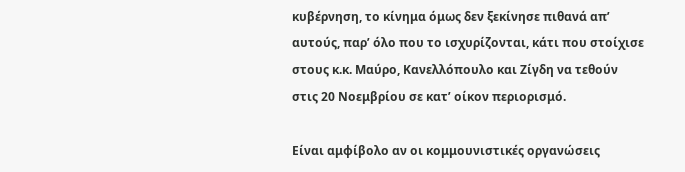κυβέρνηση, το κίνημα όμως δεν ξεκίνησε πιθανά απ’ αυτούς, παρ’ όλο που το ισχυρίζονται, κάτι που στοίχισε στους κ.κ. Μαύρο, Κανελλόπουλο και Ζίγδη να τεθούν στις 20 Νοεμβρίου σε κατ’ οίκον περιορισμό.

Είναι αμφίβολο αν οι κομμουνιστικές οργανώσεις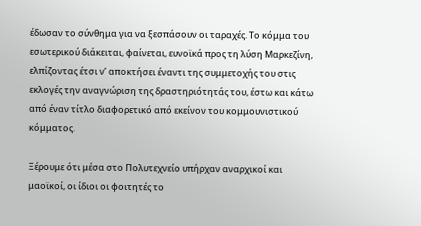έδωσαν το σύνθημα για να ξεσπάσουν οι ταραχές. Το κόμμα του εσωτερικού διάκειται, φαίνεται, ευνοϊκά προς τη λύση Μαρκεζίνη, ελπίζοντας έτσι ν’ αποκτήσει έναντι της συμμετοχής του στις εκλογές την αναγνώριση της δραστηριότητάς του, έστω και κάτω από έναν τίτλο διαφορετικό από εκείνον του κομμουνιστικού κόμματος.

Ξέρουμε ότι μέσα στο Πολυτεχνείο υπήρχαν αναρχικοί και μαοϊκοί, οι ίδιοι οι φοιτητές το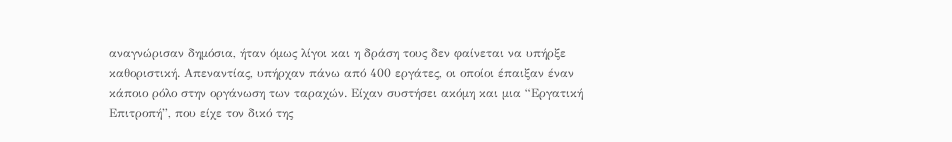αναγνώρισαν δημόσια, ήταν όμως λίγοι και η δράση τους δεν φαίνεται να υπήρξε καθοριστική. Απεναντίας, υπήρχαν πάνω από 400 εργάτες, οι οποίοι έπαιξαν έναν κάποιο ρόλο στην οργάνωση των ταραχών. Είχαν συστήσει ακόμη και μια “Εργατική Επιτροπή”, που είχε τον δικό της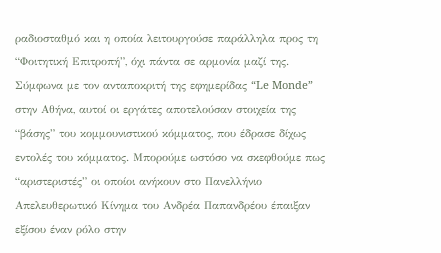ραδιοσταθμό και η οποία λειτουργούσε παράλληλα προς τη “Φοιτητική Επιτροπή”, όχι πάντα σε αρμονία μαζί της. Σύμφωνα με τον ανταποκριτή της εφημερίδας “Le Monde” στην Αθήνα, αυτοί οι εργάτες αποτελούσαν στοιχεία της “βάσης” του κομμουνιστικού κόμματος, που έδρασε δίχως εντολές του κόμματος. Μπορούμε ωστόσο να σκεφθούμε πως “αριστεριστές” οι οποίοι ανήκουν στο Πανελλήνιο Απελευθερωτικό Κίνημα του Ανδρέα Παπανδρέου έπαιξαν εξίσου έναν ρόλο στην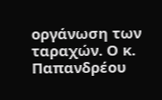οργάνωση των ταραχών. Ο κ. Παπανδρέου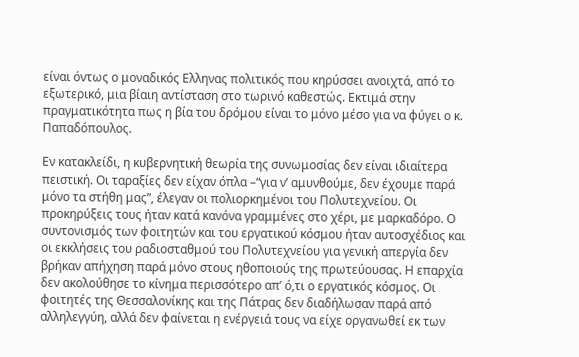είναι όντως ο μοναδικός Ελληνας πολιτικός που κηρύσσει ανοιχτά, από το εξωτερικό, μια βίαιη αντίσταση στο τωρινό καθεστώς. Εκτιμά στην πραγματικότητα πως η βία του δρόμου είναι το μόνο μέσο για να φύγει ο κ. Παπαδόπουλος.

Εν κατακλείδι, η κυβερνητική θεωρία της συνωμοσίας δεν είναι ιδιαίτερα πειστική. Οι ταραξίες δεν είχαν όπλα –“για ν’ αμυνθούμε, δεν έχουμε παρά μόνο τα στήθη μας”, έλεγαν οι πολιορκημένοι του Πολυτεχνείου. Οι προκηρύξεις τους ήταν κατά κανόνα γραμμένες στο χέρι, με μαρκαδόρο. Ο συντονισμός των φοιτητών και του εργατικού κόσμου ήταν αυτοσχέδιος και οι εκκλήσεις του ραδιοσταθμού του Πολυτεχνείου για γενική απεργία δεν βρήκαν απήχηση παρά μόνο στους ηθοποιούς της πρωτεύουσας. Η επαρχία δεν ακολούθησε το κίνημα περισσότερο απ’ ό,τι ο εργατικός κόσμος. Οι φοιτητές της Θεσσαλονίκης και της Πάτρας δεν διαδήλωσαν παρά από αλληλεγγύη, αλλά δεν φαίνεται η ενέργειά τους να είχε οργανωθεί εκ των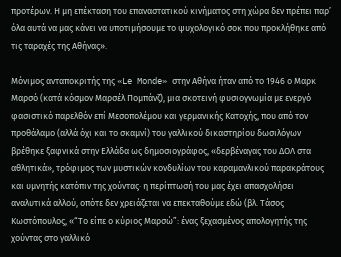προτέρων. Η μη επέκταση του επαναστατικού κινήματος στη χώρα δεν πρέπει παρ’ όλα αυτά να μας κάνει να υποτιμήσουμε το ψυχολογικό σοκ που προκλήθηκε από τις ταραχές της Αθήνας».

Μόνιμος ανταποκριτής της «Le Monde» στην Αθήνα ήταν από το 1946 ο Μαρκ Μαρσό (κατά κόσμον Μαρσέλ Πομπάνζ), μια σκοτεινή φυσιογνωμία με ενεργό φασιστικό παρελθόν επί Μεσοπολέμου και γερμανικής Κατοχής, που από τον προθάλαμο (αλλά όχι και το σκαμνί) του γαλλικού δικαστηρίου δωσιλόγων βρέθηκε ξαφνικά στην Ελλάδα ως δημοσιογράφος, «δερβέναγας του ΔΟΛ στα αθλητικά», τρόφιμος των μυστικών κονδυλίων του καραμανλικού παρακράτους και υμνητής κατόπιν της χούντας· η περίπτωσή του μας έχει απασχολήσει αναλυτικά αλλού, οπότε δεν χρειάζεται να επεκταθούμε εδώ (βλ. Τάσος Κωστόπουλος, «“Το είπε ο κύριος Μαρσώ”: ένας ξεχασμένος απολογητής της χούντας στο γαλλικό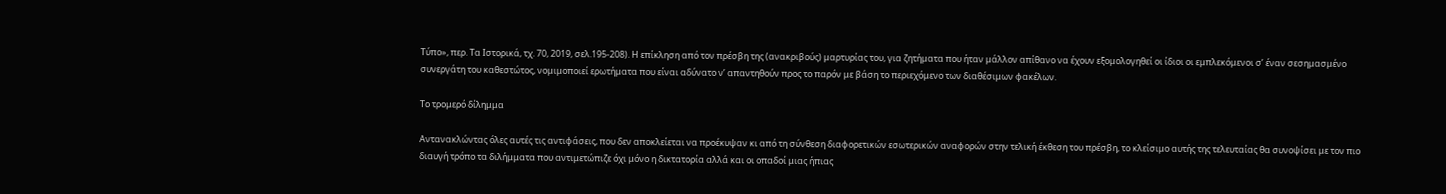Τύπο», περ. Τα Ιστορικά, τχ. 70, 2019, σελ.195-208). Η επίκληση από τον πρέσβη της (ανακριβούς) μαρτυρίας του, για ζητήματα που ήταν μάλλον απίθανο να έχουν εξομολογηθεί οι ίδιοι οι εμπλεκόμενοι σ’ έναν σεσημασμένο συνεργάτη του καθεστώτος, νομιμοποιεί ερωτήματα που είναι αδύνατο ν’ απαντηθούν προς το παρόν με βάση το περιεχόμενο των διαθέσιμων φακέλων.

Το τρομερό δίλημμα

Αντανακλώντας όλες αυτές τις αντιφάσεις, που δεν αποκλείεται να προέκυψαν κι από τη σύνθεση διαφορετικών εσωτερικών αναφορών στην τελική έκθεση του πρέσβη, το κλείσιμο αυτής της τελευταίας θα συνοψίσει με τον πιο διαυγή τρόπο τα διλήμματα που αντιμετώπιζε όχι μόνο η δικτατορία αλλά και οι οπαδοί μιας ήπιας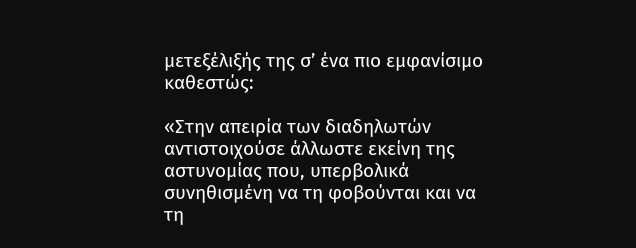μετεξέλιξής της σ’ ένα πιο εμφανίσιμο καθεστώς:

«Στην απειρία των διαδηλωτών αντιστοιχούσε άλλωστε εκείνη της αστυνομίας που, υπερβολικά συνηθισμένη να τη φοβούνται και να τη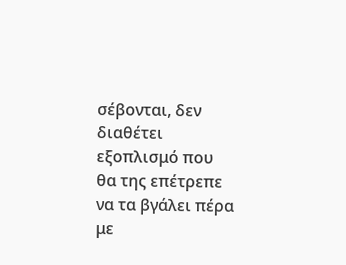σέβονται, δεν διαθέτει εξοπλισμό που θα της επέτρεπε να τα βγάλει πέρα με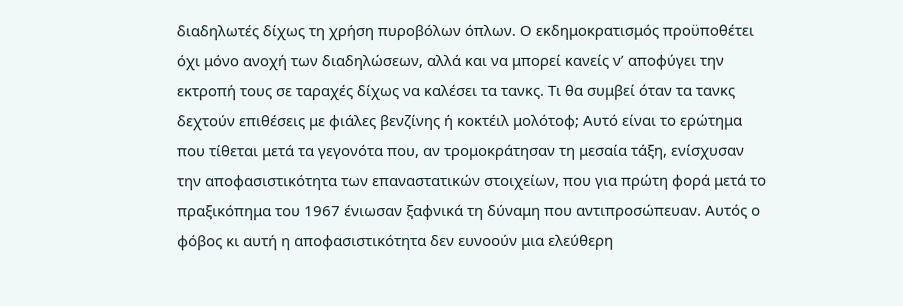διαδηλωτές δίχως τη χρήση πυροβόλων όπλων. Ο εκδημοκρατισμός προϋποθέτει όχι μόνο ανοχή των διαδηλώσεων, αλλά και να μπορεί κανείς ν’ αποφύγει την εκτροπή τους σε ταραχές δίχως να καλέσει τα τανκς. Τι θα συμβεί όταν τα τανκς δεχτούν επιθέσεις με φιάλες βενζίνης ή κοκτέιλ μολότοφ; Αυτό είναι το ερώτημα που τίθεται μετά τα γεγονότα που, αν τρομοκράτησαν τη μεσαία τάξη, ενίσχυσαν την αποφασιστικότητα των επαναστατικών στοιχείων, που για πρώτη φορά μετά το πραξικόπημα του 1967 ένιωσαν ξαφνικά τη δύναμη που αντιπροσώπευαν. Αυτός ο φόβος κι αυτή η αποφασιστικότητα δεν ευνοούν μια ελεύθερη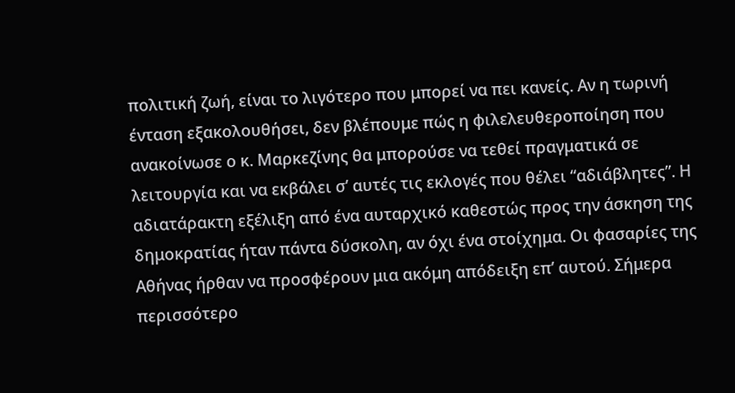πολιτική ζωή, είναι το λιγότερο που μπορεί να πει κανείς. Αν η τωρινή ένταση εξακολουθήσει, δεν βλέπουμε πώς η φιλελευθεροποίηση που ανακοίνωσε ο κ. Μαρκεζίνης θα μπορούσε να τεθεί πραγματικά σε λειτουργία και να εκβάλει σ’ αυτές τις εκλογές που θέλει “αδιάβλητες”. Η αδιατάρακτη εξέλιξη από ένα αυταρχικό καθεστώς προς την άσκηση της δημοκρατίας ήταν πάντα δύσκολη, αν όχι ένα στοίχημα. Οι φασαρίες της Αθήνας ήρθαν να προσφέρουν μια ακόμη απόδειξη επ’ αυτού. Σήμερα περισσότερο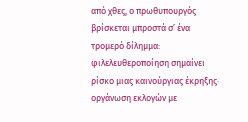από χθες, ο πρωθυπουργός βρίσκεται μπροστά σ’ ένα τρομερό δίλημμα: φιλελευθεροποίηση σημαίνει ρίσκο μιας καινούργιας έκρηξης· οργάνωση εκλογών με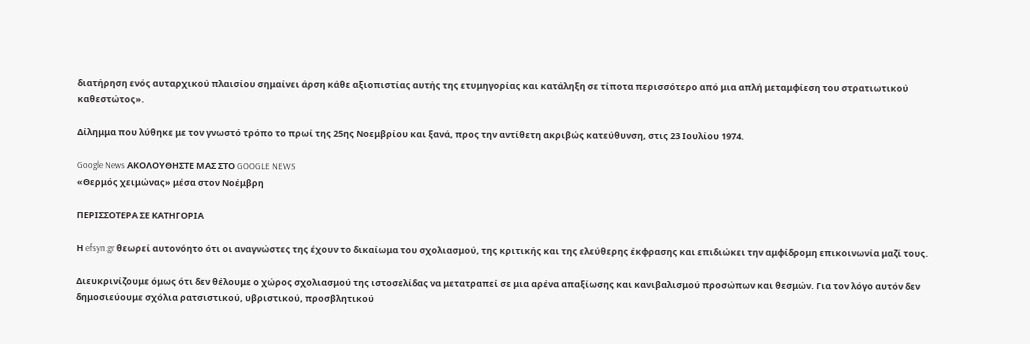διατήρηση ενός αυταρχικού πλαισίου σημαίνει άρση κάθε αξιοπιστίας αυτής της ετυμηγορίας και κατάληξη σε τίποτα περισσότερο από μια απλή μεταμφίεση του στρατιωτικού καθεστώτος».

Δίλημμα που λύθηκε με τον γνωστό τρόπο το πρωί της 25ης Νοεμβρίου και ξανά, προς την αντίθετη ακριβώς κατεύθυνση, στις 23 Ιουλίου 1974.

Google News ΑΚΟΛΟΥΘΗΣΤΕ ΜΑΣ ΣΤΟ GOOGLE NEWS
«Θερμός χειμώνας» μέσα στον Νοέμβρη

ΠΕΡΙΣΣΟΤΕΡΑ ΣΕ ΚΑΤΗΓΟΡΙΑ

Η efsyn.gr θεωρεί αυτονόητο ότι οι αναγνώστες της έχουν το δικαίωμα του σχολιασμού, της κριτικής και της ελεύθερης έκφρασης και επιδιώκει την αμφίδρομη επικοινωνία μαζί τους.

Διευκρινίζουμε όμως ότι δεν θέλουμε ο χώρος σχολιασμού της ιστοσελίδας να μετατραπεί σε μια αρένα απαξίωσης και κανιβαλισμού προσώπων και θεσμών. Για τον λόγο αυτόν δεν δημοσιεύουμε σχόλια ρατσιστικού, υβριστικού, προσβλητικού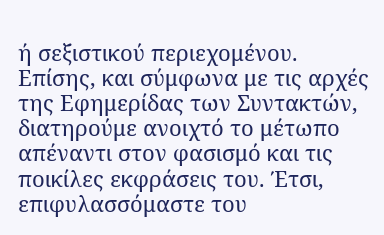ή σεξιστικού περιεχομένου. Επίσης, και σύμφωνα με τις αρχές της Εφημερίδας των Συντακτών, διατηρούμε ανοιχτό το μέτωπο απέναντι στον φασισμό και τις ποικίλες εκφράσεις του. Έτσι, επιφυλασσόμαστε του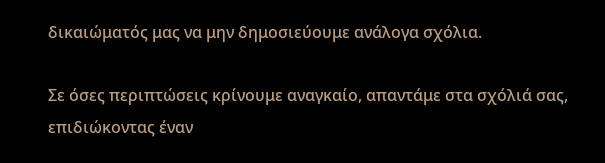δικαιώματός μας να μην δημοσιεύουμε ανάλογα σχόλια.

Σε όσες περιπτώσεις κρίνουμε αναγκαίο, απαντάμε στα σχόλιά σας, επιδιώκοντας έναν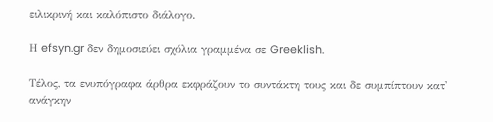ειλικρινή και καλόπιστο διάλογο.

Η efsyn.gr δεν δημοσιεύει σχόλια γραμμένα σε Greeklish.

Τέλος, τα ενυπόγραφα άρθρα εκφράζουν το συντάκτη τους και δε συμπίπτουν κατ' ανάγκην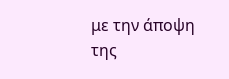με την άποψη της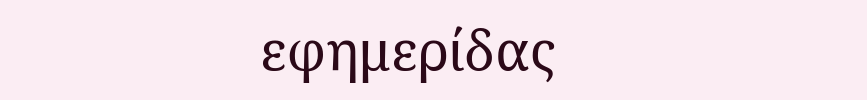εφημερίδας